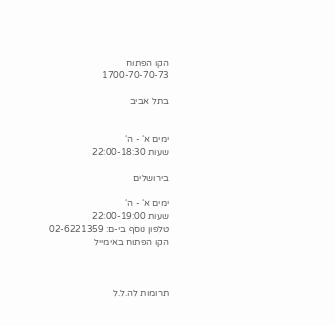הקו הפתוח
1700-70-70-73

בתל אביב


ימים א‘ - ה‘
שעות 22:00-18:30

בירושלים

ימים א‘ - ה‘
שעות 22:00-19:00
טלפון נוסף בי-ם: 02-6221359
הקו הפתוח באימייל



תרומות לה.ל.ל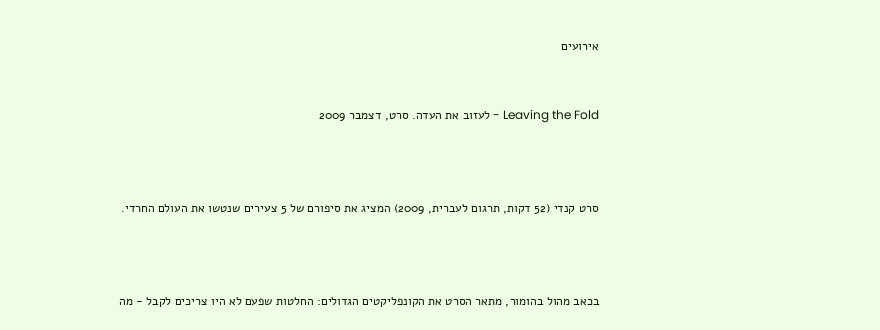אירועים


Leaving the Fold - לעזוב את העדה. סרט, דצמבר 2009



סרט קנדי (52 דקות, תרגום לעברית, 2009) המציג את סיפורם של 5 צעירים שנטשו את העולם החרדי.



בכאב מהול בהומור, מתאר הסרט את הקונפליקטים הגדולים: החלטות שפעם לא היו צריכים לקבל - מה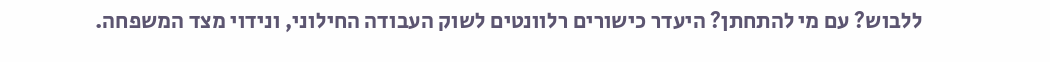ללבוש? עם מי להתחתן? היעדר כישורים רלוונטים לשוק העבודה החילוני, ונידוי מצד המשפחה.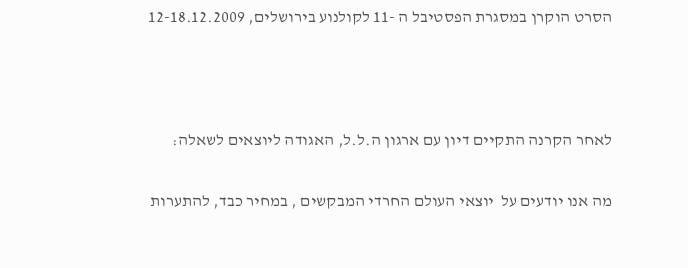הסרט הוקרן במסגרת הפסטיבל ה -11 לקולנוע בירושלים, 12-18.12.2009



לאחר הקרנה התקיים דיון עם ארגון ה.ל.ל, האגודה ליוצאים לשאלה:

מה אנו יודעים על  יוצאי העולם החרדי המבקשים , במחיר כבד, להתערות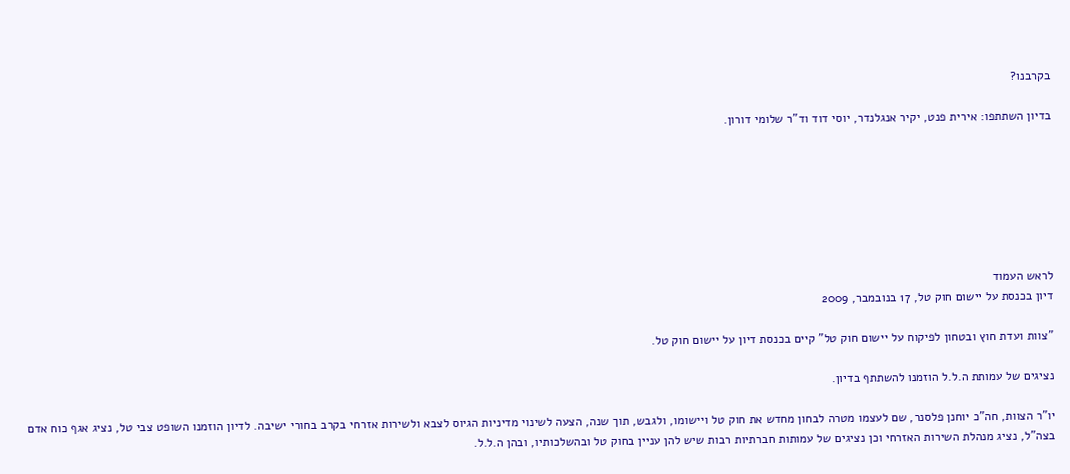בקרבנו?

בדיון השתתפו: אירית פנט, יקיר אנגלנדר, יוסי דוד וד"ר שלומי דורון.







לראש העמוד
דיון בכנסת על יישום חוק טל, 17 בנובמבר, 2009

"צוות ועדת חוץ ובטחון לפיקוח על יישום חוק טל" קיים בכנסת דיון על יישום חוק טל.

נציגים של עמותת ה.ל.ל הוזמנו להשתתף בדיון.

יו"ר הצוות, חה"כ יוחנן פלסנר, שם לעצמו מטרה לבחון מחדש את חוק טל ויישומו, ולגבש, תוך שנה, הצעה לשינוי מדיניות הגיוס לצבא ולשירות אזרחי בקרב בחורי ישיבה. לדיון הוזמנו השופט צבי טל, נציג אגף כוח אדם בצה"ל, נציג מנהלת השירות האזרחי וכן נציגים של עמותות חברתיות רבות שיש להן עניין בחוק טל ובהשלכותיו, ובהן ה.ל.ל.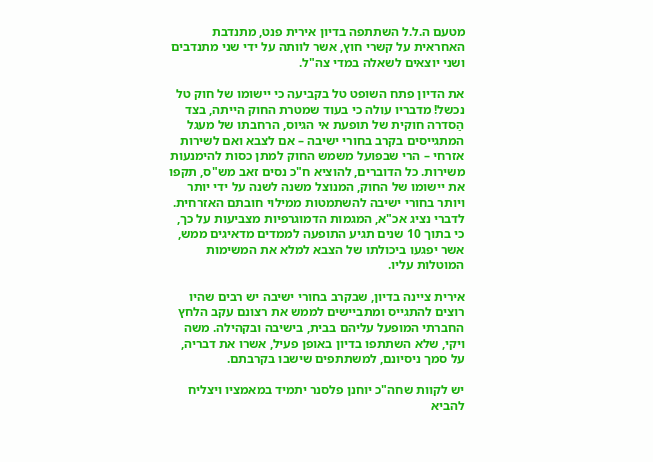מטעם ה.ל.ל השתתפה בדיון אירית פנט, מתנדבת האחראית על קשרי חוץ, אשר לוותה על ידי שני מתנדבים ושני יוצאים לשאלה במדי צה"ל.

את הדיון פתח השופט טל בקביעה כי יישומו של חוק טל נכשל! מדבריו עולה כי בעוד שמטרת החוק הייתה, בצד הַסדרה חוקית של תופעת אי הגיוס, הרחבתו של מעגל המתגייסים בקרב בחורי ישיבה – אם לצבא ואם לשירות אזרחי – הרי שבפועל משמש החוק למתן כסות להימנעות משירות. כל הדוברים, להוציא ח"כ נסים זאב מש"ס, תקפו את יישומו של החוק, המנוצל משנה לשנה על ידי יותר ויותר בחורי ישיבה להשתמטות ממילוי חובתם האזרחית. לדברי נציג אכ"א, המגמות הדמוגרפיות מצביעות על כך, כי בתוך 10 שנים תגיע התופעה לממדים מדאיגים ממש, אשר יפגעו ביכולתו של הצבא למלא את המשימות המוטלות עליו.

אירית ציינה בדיון, שבקרב בחורי ישיבה יש רבים שהיו רוצים להתגייס ומתביישים לממש את רצונם עקב הלחץ החברתי המופעל עליהם בבית, בישיבה ובקהילה. משה ויקי, שלא השתתפו בדיון באופן פעיל, אשרו את דבריה, על סמך ניסיונם, למשתתפים שישבו בקרבתם.

יש לקוות שחה"כ יוחנן פלסנר יתמיד במאמציו ויצליח להביא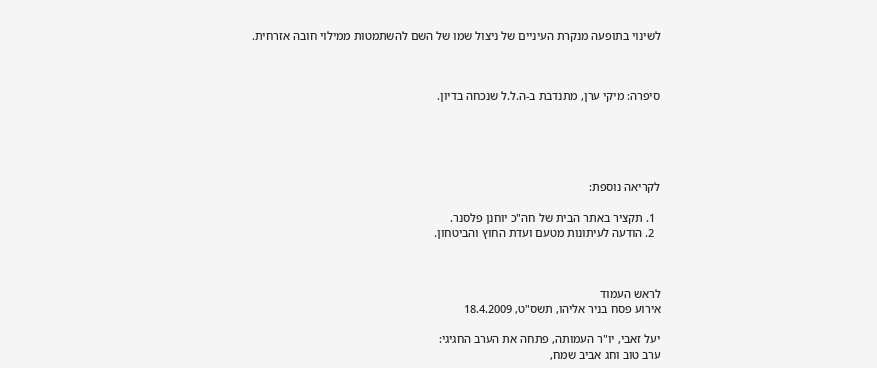לשינוי בתופעה מנקרת העיניים של ניצול שמו של השם להשתמטות ממילוי חובה אזרחית.



סיפרה: מיקי ערן, מתנדבת ב-ה.ל.ל שנכחה בדיון.





לקריאה נוספת:

  1. תקציר באתר הבית של חה"כ יוחנן פלסנר.
  2. הודעה לעיתונות מטעם ועדת החוץ והביטחון.



לראש העמוד
אירוע פסח בניר אליהו, תשס"ט, 18.4.2009

יעל זאבי, יו"ר העמותה, פתחה את הערב החגיגי:
ערב טוב וחג אביב שמח,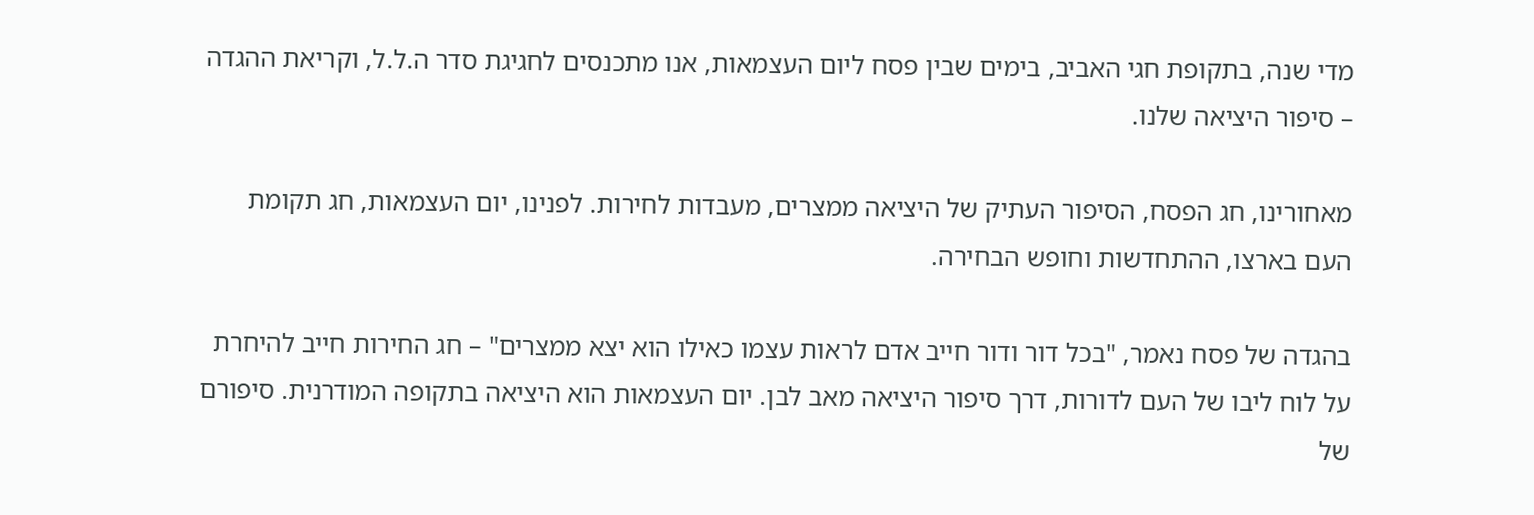מדי שנה, בתקופת חגי האביב, בימים שבין פסח ליום העצמאות, אנו מתכנסים לחגיגת סדר ה.ל.ל, וקריאת ההגדה – סיפור היציאה שלנו.

מאחורינו, חג הפסח, הסיפור העתיק של היציאה ממצרים, מעבדות לחירות. לפנינו, יום העצמאות, חג תקומת העם בארצו, ההתחדשות וחופש הבחירה.

בהגדה של פסח נאמר, "בכל דור ודור חייב אדם לראות עצמו כאילו הוא יצא ממצרים" – חג החירות חייב להיחרת על לוח ליבו של העם לדורות, דרך סיפור היציאה מאב לבן. יום העצמאות הוא היציאה בתקופה המודרנית. סיפורם של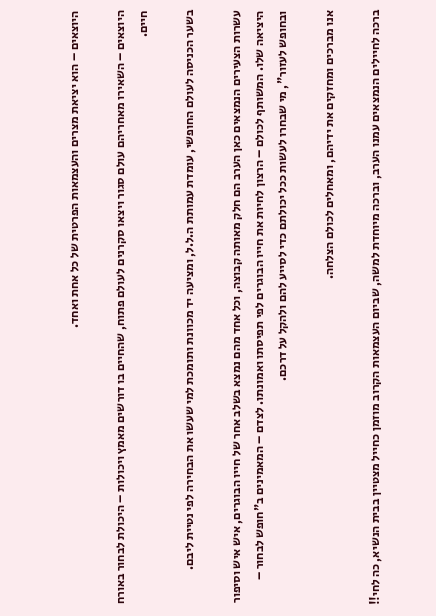היוצאים – הוא יציאת מצרים והעצמאות הפרטית של כל אחת ואחד.

היוצאים – השאירו מאחריהם עולם סגור ויצאו סקרנים לעולם פתוח, שהחיים בו דורשים מאמץ ויכולות – היכולת לבחור באורח חיים.

בשער הכניסה לעולם החופשי, עומדת עמותת ה.ל.ל, ומציעה יד מכוונת ותומכת למי שעשו את הבחירה לפי נטיית ליבם.

עשרות הצעירים הנמצאים כאן הערב הם חלק מאותה קבוצה, וכל אחד מהם נמצא בשלב אחר של חייו הבוגרים, איש איש וסיפור היציאה שלו. המשותף לכולם – הרצון לחיות את חייו הבוגרים לפי תפיסתו ואמונתו. לצדם – המאמינים ב"חופש לבחור – ובחופש לעזור", מי שבחרו לעשות ככל יכולתם כדי לסייע להם ולהקל על דרכם.

אנו מברכים ומחזקים את ידיהם, ומאחלים לכולם הצלחה.

ברכה לחיילים הנמצאים עמנו הערב, וברכה מיוחדת למשה, שביום העצמאות הקרוב מוזמן כחייל מצטיין בבית הנשיא, כה לחי!!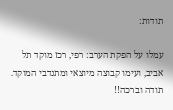תודות:

עמלו על הפקת הערב: רפי, רכז מוקד תל אביב, ועימו קבוצה מיוצאי ומתנדבי המוקד. תודה וברכה!!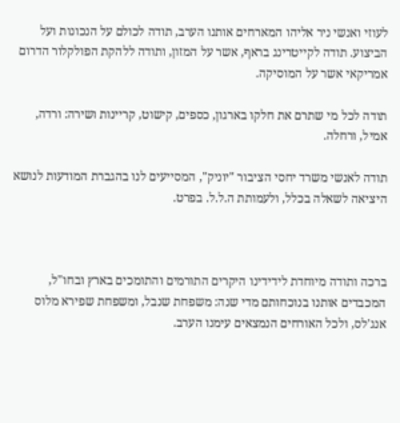לעוזי ואנשי ניר אליהו המארחים אותנו הערב, תודה לכולם על הנכונות ועל הביצוע. תודה לקייטרינג בראף, אשר על המזון, ותודה ללהקת הפולקלור הדרום אמריקאי אשר על המוסיקה.

תודה לכל מי שתרם את חלקו בארגון, כספים, קישוט, קריינות ושירה: ורדה, אמיל, ורחלה.

תודה לאנשי משרד יחסי הציבור "יוניק", המסייעים לנו בהגברת המודעות לנושא היציאה לשאלה בכלל, ולעמותת ה.ל.ל. בפרט.



ברכה ותודה מיוחדת לידידינו היקרים התורמים והתומכים בארץ ובחו"ל, המכבדים אותנו בנוכחותם מדי שנה: משפחת שנבל, ומשפחת שפירא מלוס אנג'לס, ולכל האורחים הנמצאים עימנו הערב.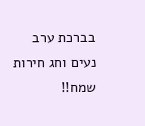בברכת ערב נעים וחג חירות שמח!!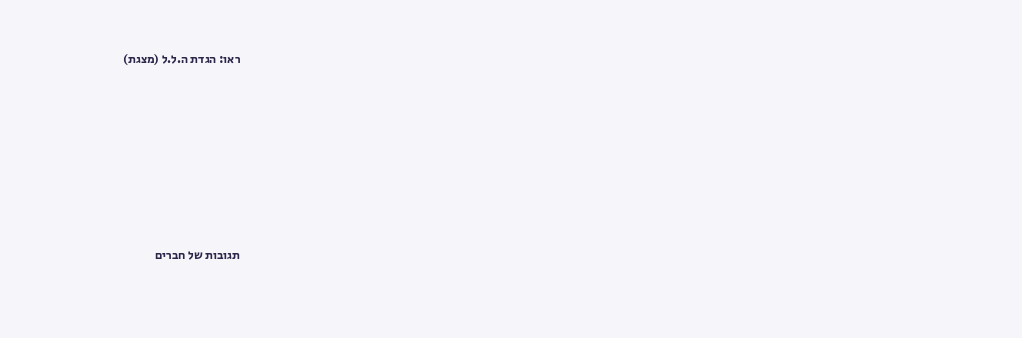ראו: הגדת ה.ל.ל (מצגת)







תגובות של חברים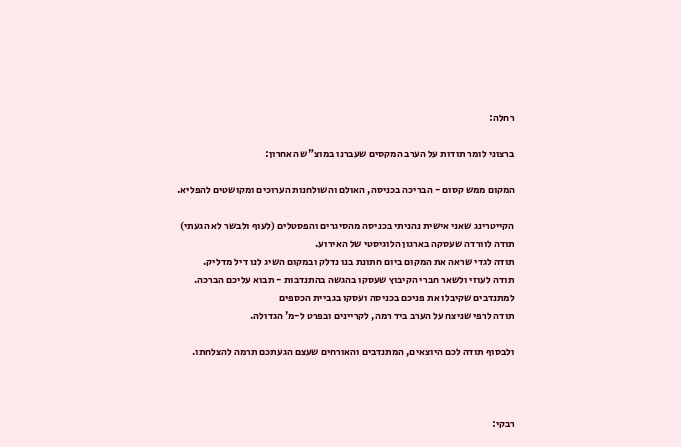רחלה:

ברצוני לומר תודות על הערב המקסים שעברנו במוצ"ש האחרון:

המקום ממש קסום - הבריכה בכניסה, האולם והשולחנות הערוכים ומקושטים להפליא.

הקייטרינג שאני אישית נהניתי בכניסה מהסיגרים והפסטלים (לעוף ולבשר לא הגעתי)
תודה לוורדה שעסקה בארגון הלוגיסטי של האירוע.
תודה לגדי שראה את המקום ביום חתונת בנו נדלק ובמקום השיג לנו דיל מדליק.
תודה לעוזי ולשאר חברי הקיבוץ שעסקו בהגשה בהתנדבות - תבוא עליכם הברכה.
למתנדבים שקיבלו את פניכם בכניסה ועסקו בגביית הכספים
תודה לרפי שניצח על הערב ביד רמה, לקריינים ובפרט ל-מ' הגדולה.

ולבסוף תודה לכם היוצאים, המתנדבים והאורחים שעצם הגעתכם תרמה להצלחתו.



רבקי: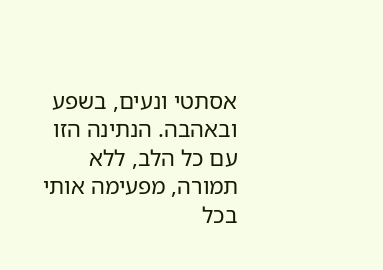אסתטי ונעים, בשפע ובאהבה. הנתינה הזו עם כל הלב, ללא תמורה, מפעימה אותי בכל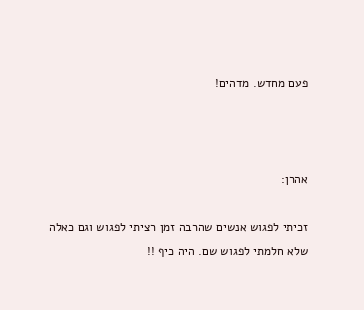פעם מחדש. מדהים!



אהרן:

זכיתי לפגוש אנשים שהרבה זמן רציתי לפגוש וגם כאלה שלא חלמתי לפגוש שם. היה כיף !!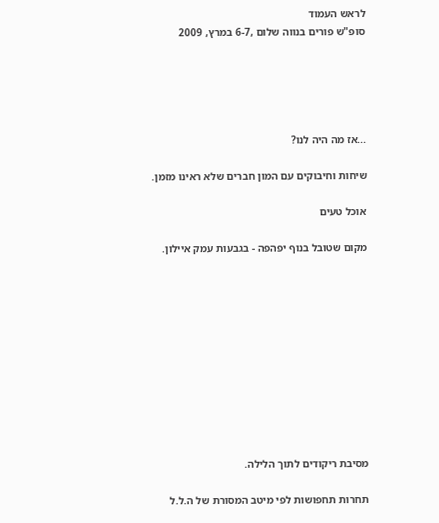לראש העמוד
סופ"ש פורים בנווה שלום ,6-7 במרץ, 2009





...אז מה היה לנו?

שיחות וחיבוקים עם המון חברים שלא ראינו מזמן.

אוכל טעים

מקום שטובל בנוף יפהפה - בגבעות עמק איילון.











מסיבת ריקודים לתוך הלילה.

תחרות תחפושות לפי מיטב המסורת של ה.ל.ל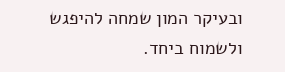ובעיקר המון שמחה להיפגש ולשמוח ביחד.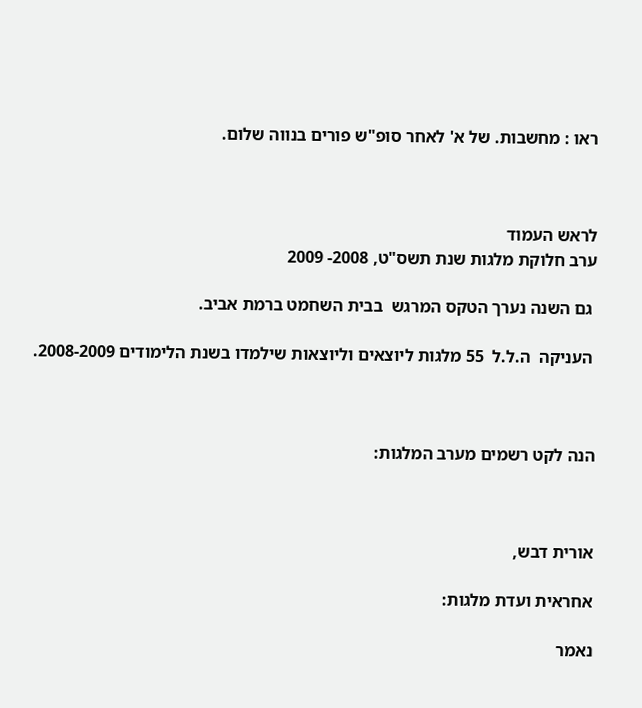ראו : מחשבות. של א' לאחר סופ"ש פורים בנווה שלום.



לראש העמוד
ערב חלוקת מלגות שנת תשס"ט, 2008- 2009

 גם השנה נערך הטקס המרגש  בבית השחמט ברמת אביב.

 העניקה  ה.ל.ל  55 מלגות ליוצאים וליוצאות שילמדו בשנת הלימודים 2008-2009.



הנה לקט רשמים מערב המלגות:



אורית דבש,

אחראית ועדת מלגות:

נאמר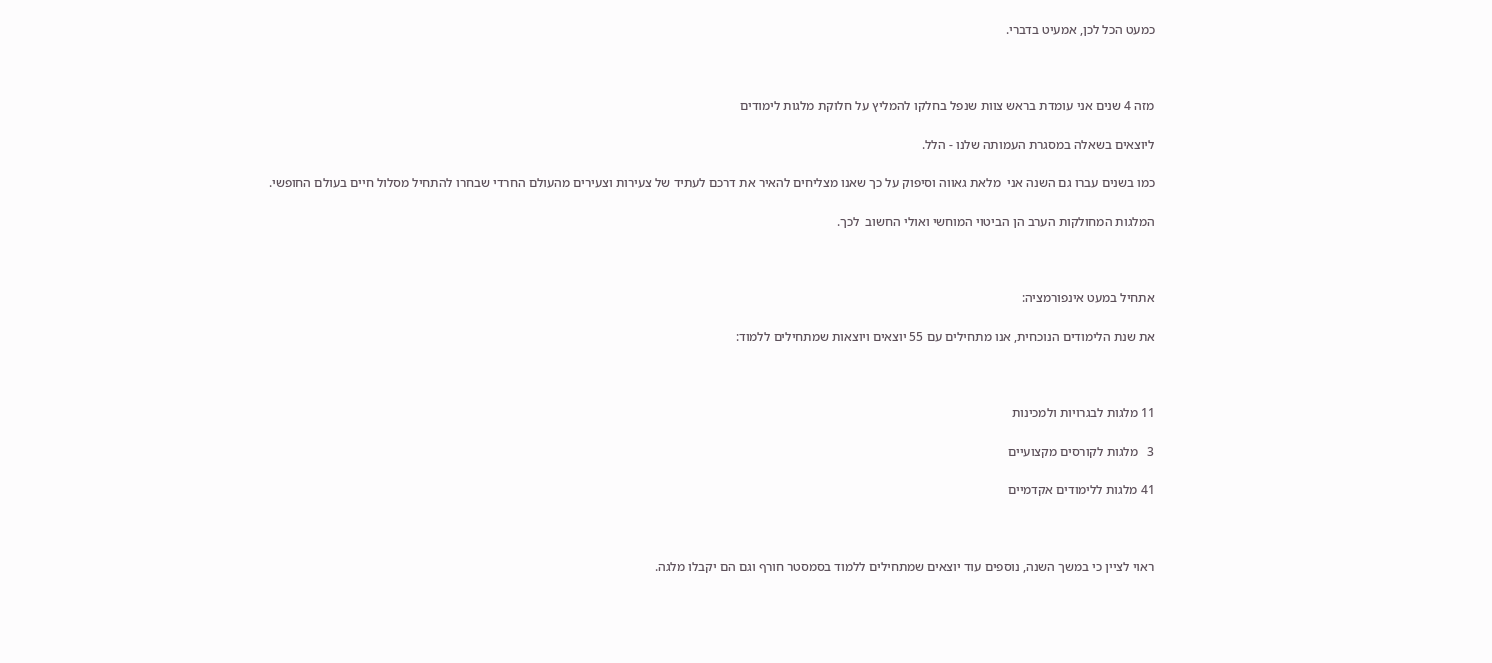כמעט הכל לכן, אמעיט בדברי.



מזה 4 שנים אני עומדת בראש צוות שנפל בחלקו להמליץ על חלוקת מלגות לימודים

ליוצאים בשאלה במסגרת העמותה שלנו - הלל.

כמו בשנים עברו גם השנה אני  מלאת גאווה וסיפוק על כך שאנו מצליחים להאיר את דרכם לעתיד של צעירות וצעירים מהעולם החרדי שבחרו להתחיל מסלול חיים בעולם החופשי.

המלגות המחולקות הערב הן הביטוי המוחשי ואולי החשוב  לכך.



אתחיל במעט אינפורמציה:

את שנת הלימודים הנוכחית, אנו מתחילים עם 55 יוצאים ויוצאות שמתחילים ללמוד:



11 מלגות לבגרויות ולמכינות

3   מלגות לקורסים מקצועיים

41 מלגות ללימודים אקדמיים



ראוי לציין כי במשך השנה, נוספים עוד יוצאים שמתחילים ללמוד בסמסטר חורף וגם הם יקבלו מלגה.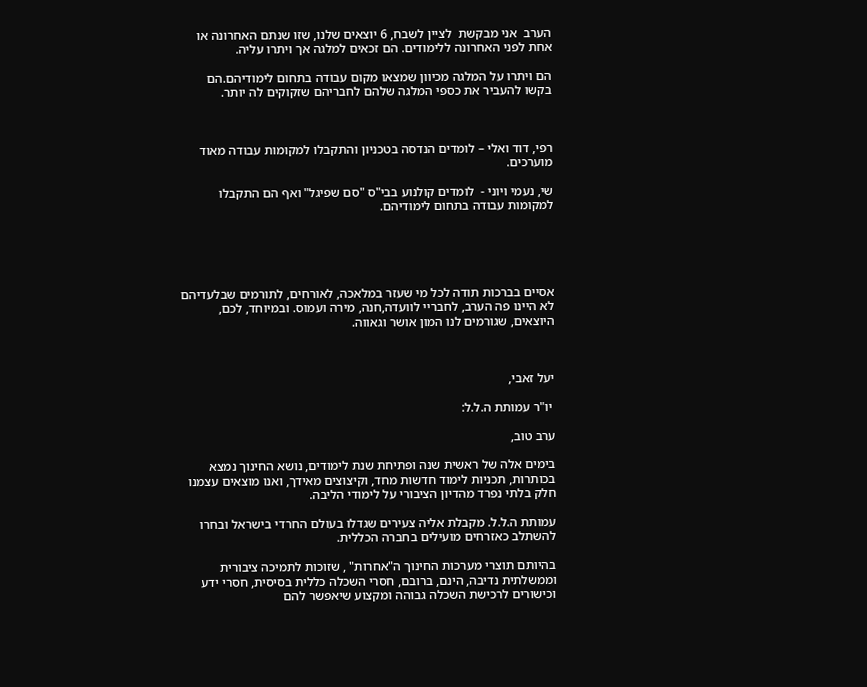הערב  אני מבקשת  לציין לשבח, 6 יוצאים שלנו, שזו שנתם האחרונה או אחת לפני האחרונה ללימודים. הם זכאים למלגה אך ויתרו עליה.

הם ויתרו על המלגה מכיוון שמצאו מקום עבודה בתחום לימודיהם.הם בקשו להעביר את כספי המלגה שלהם לחבריהם שזקוקים לה יותר.



רפי, דוד ואלי – לומדים הנדסה בטכניון והתקבלו למקומות עבודה מאוד מוערכים.

שי, נעמי ויוני -  לומדים קולנוע בבי"ס "סם שפיגל" ואף הם התקבלו למקומות עבודה בתחום לימודיהם.





אסיים בברכות תודה לכל מי שעזר במלאכה, לאורחים, לתורמים שבלעדיהם לא היינו פה הערב, לחבריי לוועדה,חנה, מירה ועמוס. ובמיוחד, לכם, היוצאים, שגורמים לנו המון אושר וגאווה.



יעל זאבי,

 יו"ר עמותת ה.ל.ל:

ערב טוב,

בימים אלה של ראשית שנה ופתיחת שנת לימודים, נושא החינוך נמצא בכותרות, תכניות לימוד חדשות מחד, וקיצוצים מאידך, ואנו מוצאים עצמנו חלק בלתי נפרד מהדיון הציבורי על לימודי הליבה.

עמותת ה.ל.ל. מקבלת אליה צעירים שגדלו בעולם החרדי בישראל ובחרו להשתלב כאזרחים מועילים בחברה הכללית.

בהיותם תוצרי מערכות החינוך ה"אחרות" , שזוכות לתמיכה ציבורית וממשלתית נדיבה, הינם, ברובם, חסרי השכלה כללית בסיסית, חסרי ידע וכישורים לרכישת השכלה גבוהה ומקצוע שיאפשר להם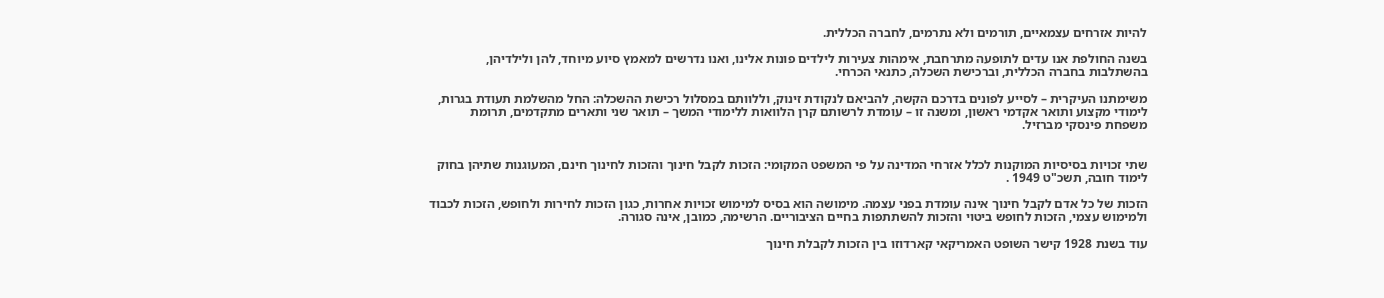להיות אזרחים עצמאיים, תורמים ולא נתרמים, לחברה הכללית.

בשנה החולפת אנו עדים לתופעה מתרחבת, אימהות צעירות לילדים פונות אלינו, ואנו נדרשים למאמץ סיוע מיוחד, להן ולילדיהן, בהשתלבות בחברה הכללית, וברכישת השכלה, כתנאי הכרחי.

משימתנו העיקרית – לסייע לפונים בדרכם הקשה, להביאם לנקודת זינוק, וללוותם במסלול רכישת ההשכלה: החל מהשלמת תעודת בגרות, לימודי מקצוע ותואר אקדמי ראשון, ומשנה זו – עומדת לרשותם קרן הלוואות ללימודי המשך – תואר שני ותארים מתקדמים, תרומת משפחת פינסקי מברזיל.


שתי זכויות בסיסיות המוקנות לכלל אזרחי המדינה על פי המשפט המקומי: הזכות לקבל חינוך והזכות לחינוך חינם, המעוגנות שתיהן בחוק לימוד חובה, תשכ"ט 1949 .

הזכות של כל אדם לקבל חינוך אינה עומדת בפני עצמה. מימושה הוא בסיס למימוש זכויות אחרות, כגון הזכות לחירות ולחופש, הזכות לכבוד ולמימוש עצמי, הזכות לחופש ביטוי והזכות להשתתפות בחיים הציבוריים. הרשימה, כמובן, אינה סגורה.

עוד בשנת 1928 קישר השופט האמריקאי קארדוזו בין הזכות לקבלת חינוך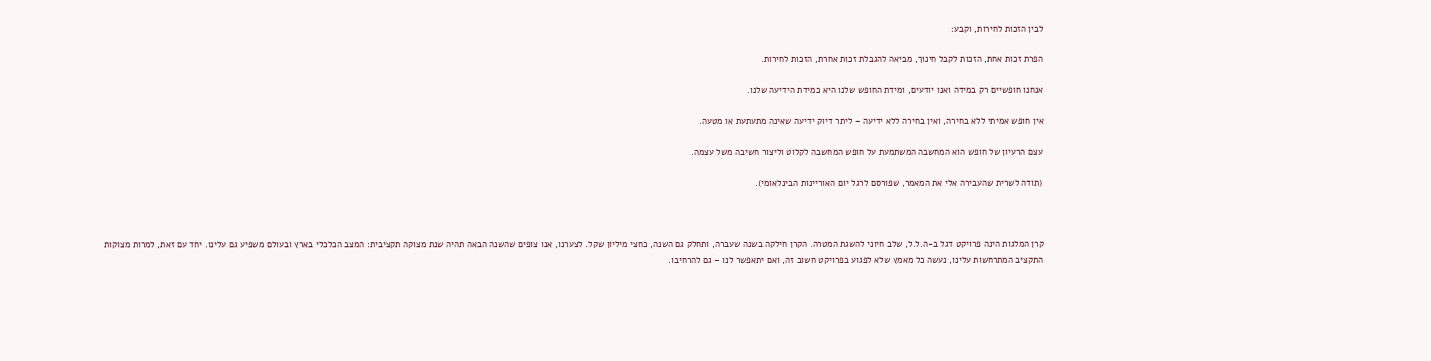לבין הזכות לחירות, וקבע:

הפרת זכות אחת, הזכות לקבל חינוך, מביאה להגבלת זכות אחרת, הזכות לחירות.

אנחנו חופשיים רק במידה ואנו יודעים, ומידת החופש שלנו היא כמידת הידיעה שלנו.

אין חופש אמיתי ללא בחירה, ואין בחירה ללא ידיעה – ליתר דיוק ידיעה שאינה מתעתעת או מטעה.

עצם הרעיון של חופש הוא המחשבה המשתמעת על חופש המחשבה לקלוט וליצור חשיבה משל עצמה.

(תודה לשרית שהעבירה אלי את המאמר, שפורסם לרגל יום האוריינות הבינלאומי).



קרן המלגות הינה פרויקט דגל ב-ה.ל.ל, שלב חיוני להשגת המטרה. הקרן חילקה בשנה שעברה, ותחלק גם השנה, כחצי מיליון שקל. לצערנו, אנו צופים שהשנה הבאה תהיה שנת מצוקה תקציבית: המצב הכלכלי בארץ ובעולם משפיע גם עלינו. יחד עם זאת, למרות מצוקות התקציב המתרחשות עלינו, נעשה כל מאמץ שלא לפגוע בפרויקט חשוב זה, ואם יתאפשר לנו – גם להרחיבו.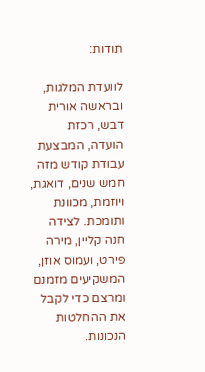תודות:

לוועדת המלגות, ובראשה אורית דבש, רכזת הועדה, המבצעת עבודת קודש מזה חמש שנים, דואגת, ויוזמת, מכוונת ותומכת. לצידה חנה קליין, מירה פירט, ועמוס אוזן, המשקיעים מזמנם ומרצם כדי לקבל את ההחלטות הנכונות.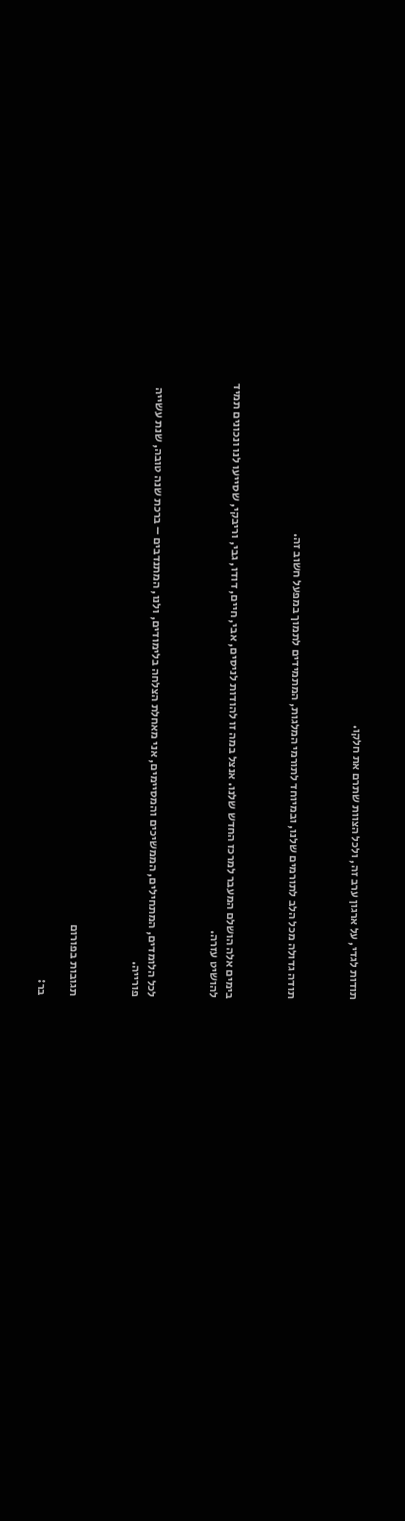תודות לגדי, על ארגון ערב זה, ולכל הצוות שתרם את חלקו.



תודה גדולה מכל הלב לתורמים שלנו, ובמיוחד לתורמי המלגות, המתמידים לתמוך במפעל חשוב זה.



בימים אלה הושלם המעבר למרכז החדש שלנו. אנצל במה זו להודות לניסים, אבי, חיים, דודו, גבי, וריבקי, שסייעו לנו ונכונים תמיד להושיט עזרה.



לכל הלומדים, המתחילים, הממשיכים והמסיימים, אני מאחלת הצלחה בלימודים, ולנו, המתנדבים – ברכת שנה טובה, שנת עשייה פורייה.



תגובות בפורום

בר: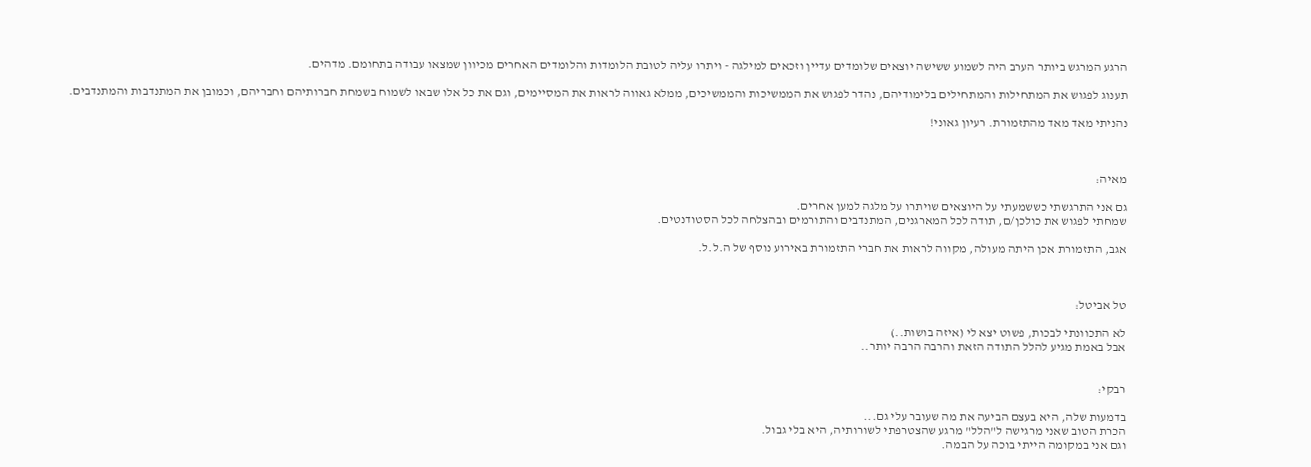הרגע המרגש ביותר הערב היה לשמוע ששישה יוצאים שלומדים עדיין וזכאים למילגה - ויתרו עליה לטובת הלומדות והלומדים האחרים מכיוון שמצאו עבודה בתחומם. מדהים.

תענוג לפגוש את המתחילות והמתחילים בלימודיהם, נהדר לפגוש את הממשיכות והממשיכים, ממלא גאווה לראות את המסיימים, וגם את כל אלו שבאו לשמוח בשמחת חברותיהם וחבריהם, וכמובן את המתנדבות והמתנדבים.

נהניתי מאד מאד מהתזמורת. רעיון גאוני!



מאיה:

גם אני התרגשתי כששמעתי על היוצאים שויתרו על מלגה למען אחרים.
שמחתי לפגוש את כולכן/ם, תודה לכל המארגנים, המתנדבים והתורמים ובהצלחה לכל הסטודנטים.

אגב, התזמורת אכן היתה מעולה, מקווה לראות את חברי התזמורת באירוע נוסף של ה.ל.ל.



טל אביטל:

לא התכוונתי לבכות, פשוט יצא לי (איזה בושות..)
אבל באמת מגיע להלל התודה הזאת והרבה הרבה יותר..


רבקי:

בדמעות שלה, היא בעצם הביעה את מה שעובר עלי גם...
הכרת הטוב שאני מרגישה ל"הלל" מרגע שהצטרפתי לשורותיה, היא בלי גבול.
וגם אני במקומה הייתי בוכה על הבמה.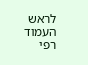לראש העמוד
רפי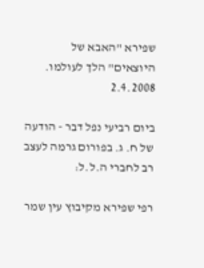שפירא "האבא של היוצאים" הלך לעולמו. 2.4.2008

ביום רביעי נפל דבר - הודעה של ח. ג. בפורום גרמה לעצב רב לחברי ה.ל.ל:

רפי שפירא מקיבוץ עין שמר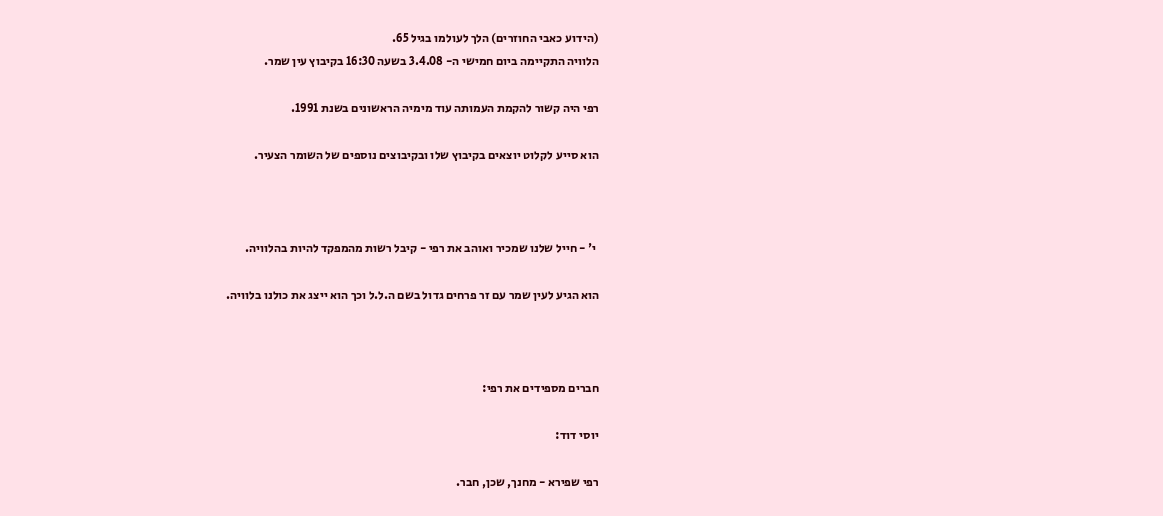(הידוע כאבי החוזרים) הלך לעולמו בגיל 65.
הלוויה התקיימה ביום חמישי ה- 3.4.08 בשעה 16:30 בקיבוץ עין שמר.

רפי היה קשור להקמת העמותה עוד מימיה הראשונים בשנת 1991.

הוא סייע לקלוט יוצאים בקיבוץ שלו ובקיבוצים נוספים של השומר הצעיר.



 י' - חייל שלנו שמכיר ואוהב את רפי - קיבל רשות מהמפקד להיות בהלוויה.

הוא הגיע לעין שמר עם זר פרחים גדול בשם ה.ל.ל וכך הוא ייצג את כולנו בלוויה.



חברים מספידים את רפי:

יוסי דוד:

רפי שפירא - מחנך, שכן, חבר.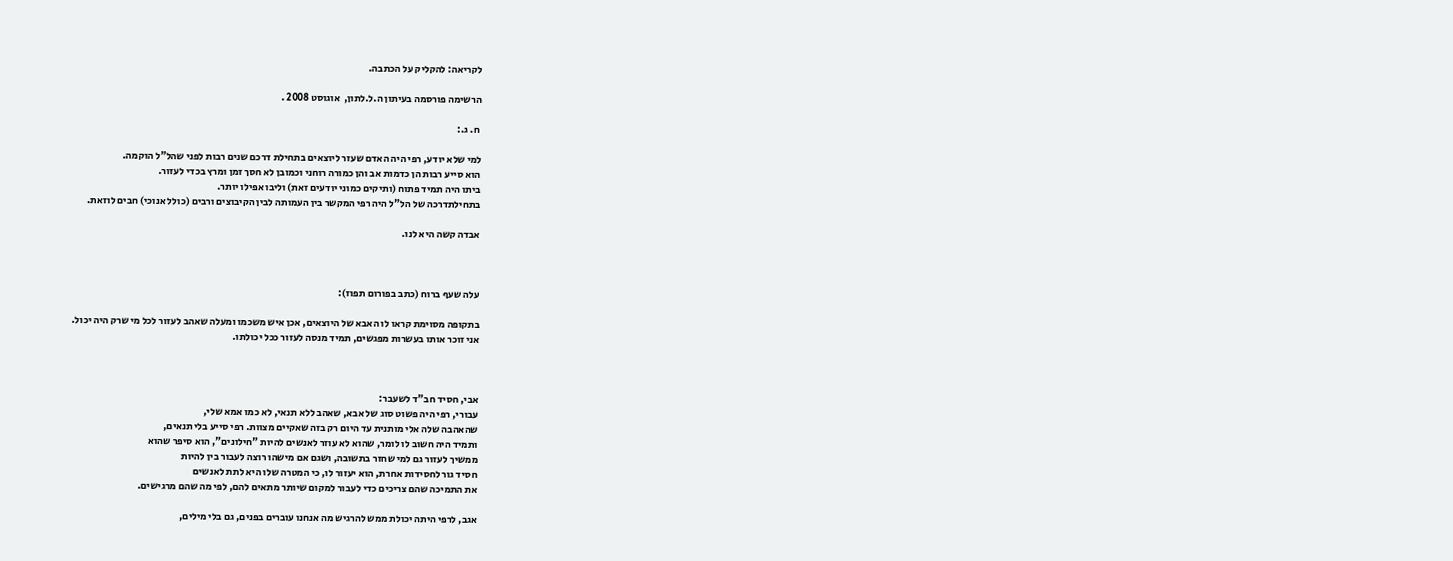לקריאה: להקליק על הכתבה.

הרשימה פורסמה בעיתון ה.ל.לתון,  אוגוסט 2008 .

 ח. ג.:

למי שלא יודע, רפי היה האדם שעזר ליוצאים בתחילת דרכם שנים רבות לפני שהל"ל הוקמה.
הוא סייע רבות הן כדמות אב והן כמורה רוחני וכמובן לא חסך זמן ומרץ בכדי לעזור.
ביתו היה תמיד פתוח (ותיקים כמוני יודעים זאת) וליבו אפילו יותר.
בתחילתדרכה של הל"ל היה רפי המקשר בין העמותה לבין הקיבוצים ורבים (כולל אנוכי) חבים לוזאת.

אבדה קשה היא לנו.



עלה שעף ברוח (כתב בפורום תפוז):

בתקופה מסוימת קראו לו האבא של היוצאים, אכן איש משכמו ומעלה שאהב לעזור לכל מי שרק היה יכול.
אני זוכר אותו בעשרות מפגשים, תמיד מנסה לעזור ככל יכולתו.



אבי, חסיד חב"ד לשעבר:
עבורי, רפי היה פשוט סוג של אבא, שאהב ללא תנאי, לא כמו אמא שלי,
שהאהבה שלה אלי מותנית עד היום רק בזה שאקיים מצוות. רפי סייע בלי תנאים,
ותמיד היה חשוב לו לומר, שהוא לא עוזר לאנשים להיות "חילונים", הוא סיפר שהוא
ממשיך לעזור גם למי שחזר בתשובה, ושגם אם מישהו רוצה לעבור בין להיות
חסיד גור לחסידות אחרת, הוא יעזור לו, כי המטרה שלו היא לתת לאנשים
את התמיכה שהם צריכים כדי לעבור למקום שיותר מתאים להם, לפי מה שהם מרגישים.

אגב, לרפי היתה יכולת ממש להרגיש מה אנחנו עוברים בפנים, גם בלי מילים,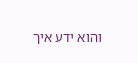והוא ידע איך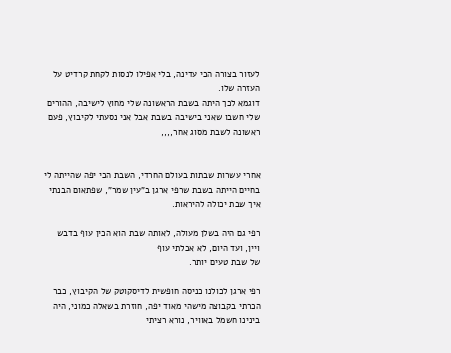לעזור בצורה הכי עדינה, בלי אפילו לנסות לקחת קרדיט על העזרה שלו.
דוגמא לכך היתה בשבת הראשונה שלי מחוץ לישיבה, ההורים שלי חשבו שאני בישיבה בשבת אבל אני נסעתי לקיבוץ, פעם ראשונה לשבת מסוג אחר,,,,


אחרי עשרות שבתות בעולם החרדי, השבת הכי יפה שהייתה לי בחיים הייתה בשבת שרפי ארגן ב"עין שמר", שפתאום הבנתי איך שבת יכולה להיראות.

רפי גם היה בשלן מעולה, לאותה שבת הוא הכין עוף בדבש ויין, ועד היום, לא אכלתי עוף
של שבת טעים יותר.

רפי ארגן לכולנו כניסה חופשית לדיסקוטק של הקיבוץ, כבר הכרתי בקבוצה מישהי מאוד יפה, חוזרת בשאלה כמוני, היה בינינו חשמל באוויר, נורא רציתי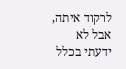לרקוד איתה, אבל לא ידעתי בכלל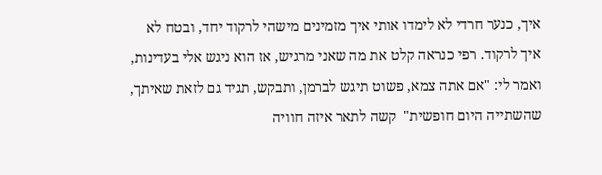איך, כנער חרדי לא לימדו אותי איך מזמינים מישהי לרקוד יחד, ובטח לא איך לרקוד. רפי כנראה קלט את מה שאני מרגיש, אז הוא ניגש אלי בעדינות, ואמר לי: "אם אתה צמא, פשוט תיגש לברמן, ותבקש, תגיד גם לזאת שאיתך, שהשתייה היום חופשית"  קשה לתאר איזה חוויה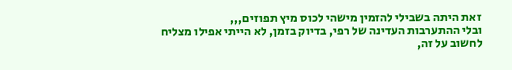זאת היתה בשבילי להזמין מישהי לכוס מיץ תפוזים,,,
ובלי ההתערבות העדינה של רפי, בדיוק בזמן, לא הייתי אפילו מצליח לחשוב על זה,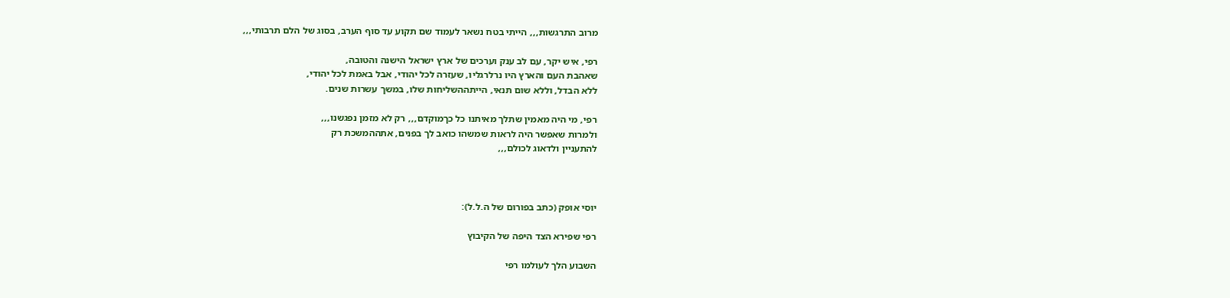מרוב התרגשות,,, הייתי בטח נשאר לעמוד שם תקוע עד סוף הערב, בסוג של הלם תרבותי,,,

רפי, איש יקר, עם לב ענק וערכים של ארץ ישראל הישנה והטובה,
שאהבת העם והארץ היו נרלרגליו, שעזרה לכל יהודי, אבל באמת לכל יהודי,
ללא הבדל, וללא שום תנאי, הייתההשליחות שלו, במשך עשרות שנים.

רפי, מי היה מאמין שתלך מאיתנו כל כךמוקדם,,, רק לא מזמן נפגשנו,,,
ולמרות שאפשר היה לראות שמשהו כואב לך בפנים, אתההמשכת רק
להתעניין ולדאוג לכולם,,,



יוסי אופק (כתב בפורום של ה.ל.ל):

רפי שפירא הצד היפה של הקיבוץ

השבוע הלך לעולמו רפי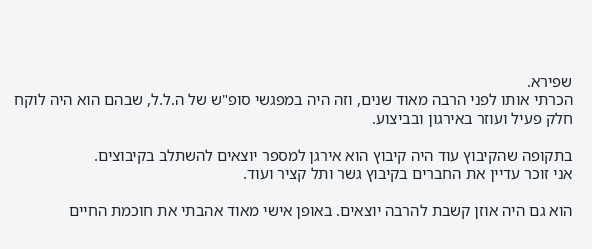שפירא.
הכרתי אותו לפני הרבה מאוד שנים, וזה היה במפגשי סופ"ש של ה.ל.ל, שבהם הוא היה לוקח חלק פעיל ועוזר באירגון ובביצוע.

בתקופה שהקיבוץ עוד היה קיבוץ הוא אירגן למספר יוצאים להשתלב בקיבוצים.
אני זוכר עדיין את החברים בקיבוץ גשר ותל קציר ועוד.

הוא גם היה אוזן קשבת להרבה יוצאים. באופן אישי מאוד אהבתי את חוכמת החיים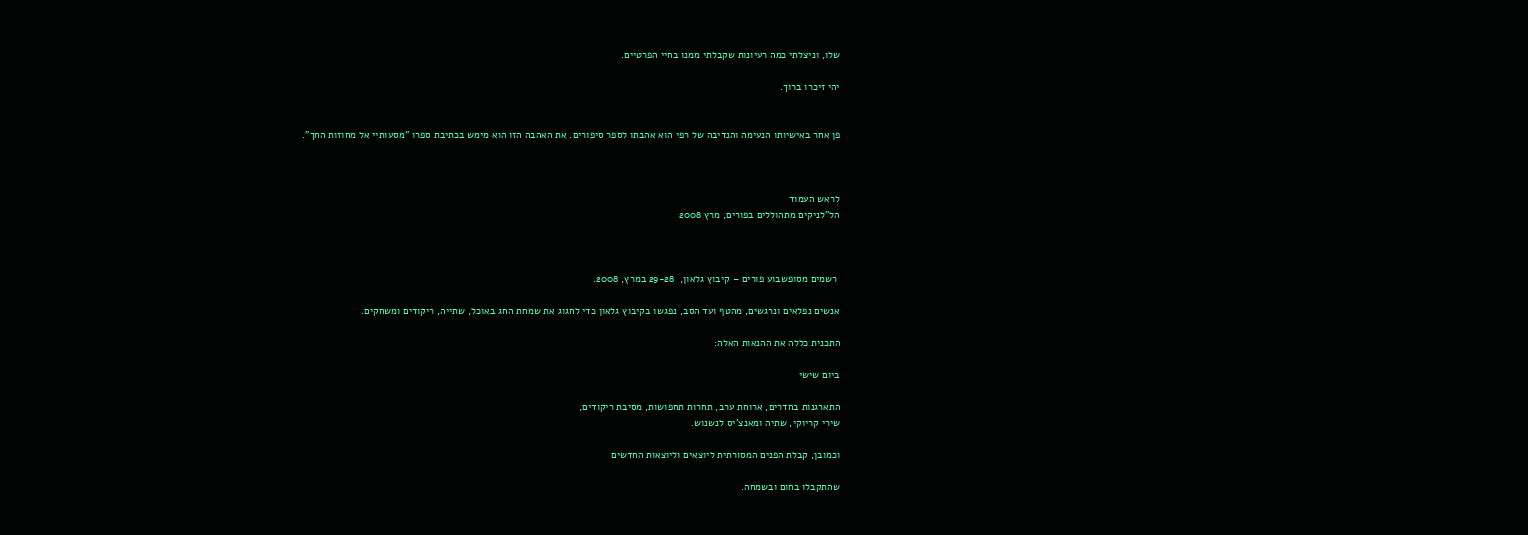שלו, וניצלתי כמה רעיונות שקבלתי ממנו בחיי הפרטיים.

יהי זיכרו ברוך.


פן אחר באישיותו הנעימה והנדיבה של רפי הוא אהבתו לספר סיפורים. את האהבה הזו הוא מימש בכתיבת ספרו "מסעותיי אל מחוזות החך".



לראש העמוד
הל"לניקים מתהוללים בפורים, מרץ 2008



 רשמים מסופשבוע פורים – קיבוץ גלאון,  29-28 במרץ, 2008.

אנשים נפלאים ונרגשים, מהטף ועד הסב, נפגשו בקיבוץ גלאון כדי לחגוג את שמחת החג באוכל, שתייה, ריקודים ומשחקים.

התכנית כללה את ההנאות האלה:

ביום שישי

התארגנות בחדרים, ארוחת ערב, תחרות תחפושות, מסיבת ריקודים,
שירי קריוקי, שתיה ומאנצ'יס לנשנוש.

וכמובן, קבלת הפנים המסורתית ליוצאים וליוצאות החדשים

שהתקבלו בחום ובשמחה.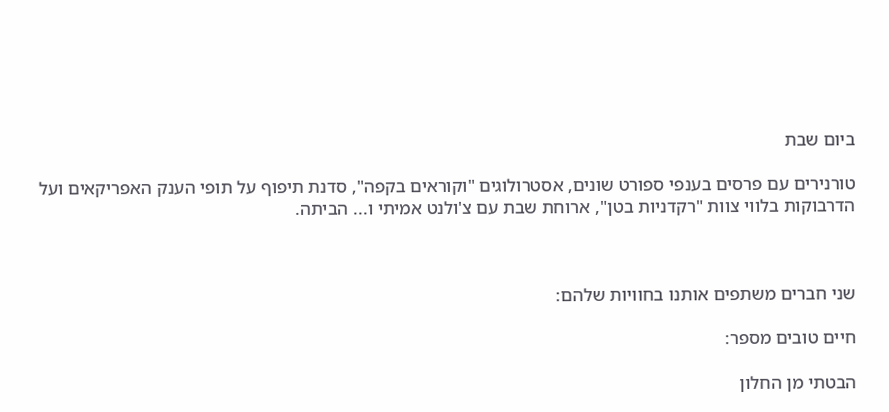ביום שבת

טורנירים עם פרסים בענפי ספורט שונים, אסטרולוגים "וקוראים בקפה", סדנת תיפוף על תופי הענק האפריקאים ועל הדרבוקות בלווי צוות "רקדניות בטן", ארוחת שבת עם צ'ולנט אמיתי ו... הביתה.



שני חברים משתפים אותנו בחוויות שלהם:

חיים טובים מספר:

הבטתי מן החלון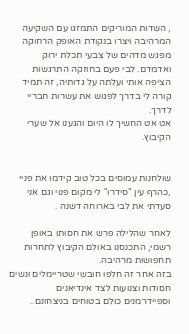, השדות המוריקים התמזגו עם השקיעה המרהיבה ויצרו בנקודת האופק הרחוקה מפגש מדהים של צבעי תכלת ירוק ואדמדם. לבי פעם בחוזקה התרגשות הציפה אותי ועלתה על גדותיה, זה תמיד קורה לי בדרך לפגוש את עשרות חבריי לדרך.
אט אט החשיך לו היום והגענו אל שערי הקיבוץ.


שולחנות עמוסים בכל טוב קידמו את פניי  ,כהרף עין "סידרו" לי מקום פנוי וגם אני סעדתי את לבי בארוחה דשנה .

לאחר שהלילה פרש את חסותו באופן רשמי, התכנסנו באולם הקיבוץ לתחרות תחפושות מרהיבה.
בזה אחר זה חלפו חובשי שטריימלים ונשים חסודות וצנועות לצד אינדיאנים וספיידרמנים כולם בטוחים בניצחונם..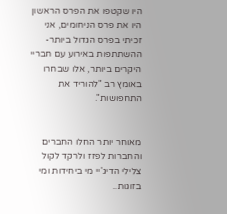היו שקטפו את הפרס הראשון היו את פרס הניחומים, אני זכיתי בפרס הגדול ביותר- ההשתתפות באירוע עם חבריי היקרים ביותר, אלו שבחרו באומץ רב "להוריד את התחפושות".


מאוחר יותר החלו החברים והחברות לפזז ולרקד לקול צלילי הדיג'יי מי ביחידות ומי בזוגות..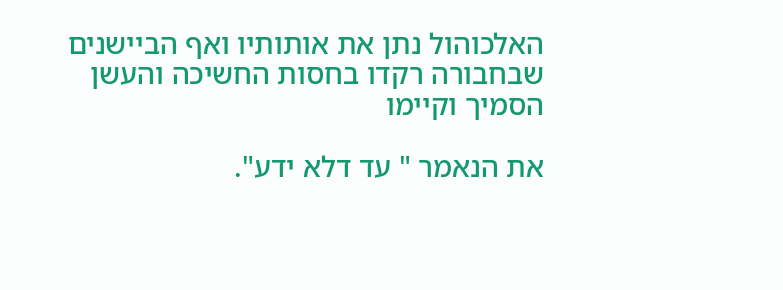האלכוהול נתן את אותותיו ואף הביישנים שבחבורה רקדו בחסות החשיכה והעשן הסמיך וקיימו

את הנאמר " עד דלא ידע".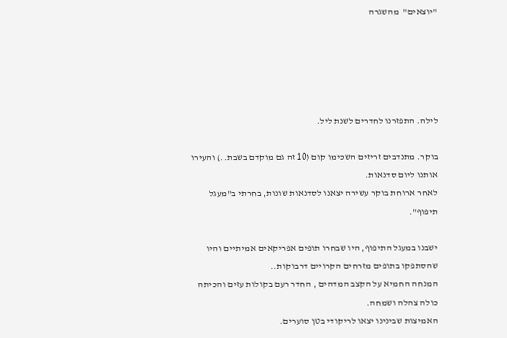"יוצאים"  מהשגרה





לילה. התפזרנו לחדרים לשנת ליל.

בוקר. מתנדבים זריזים השכימו קום (10 זה גם מוקדם בשבת..) והעירו אותנו ליום סדנאות.
לאחר ארוחת בוקר עשירה יצאנו לסדנאות שונות, בחרתי ב"מעגל תיפוף".

ישבנו במעגל התיפוף, היו שבחרו תופים אפריקאים אמיתיים והיו שהסתפקו בתופים מזרחים הקרויים דרבוקות..
המנחה החמיא על הקצב המדהים , החדר רעם בקולות עזים והכיתה כולה צהלה ושמחה.
האמיצות שבינינו יצאו לריקודי בטן סוערים.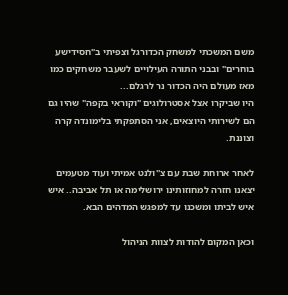משם המשכתי למשחק הכדורגל וצפיתי ב"חסידישע בוחרים" ובבני התורה העילויים לשעבר משחקים כמו מאז מעולם היה הכדור נר לרגלם...
היו שביקרו אצל אסטרולוגים "וקוראי בקפה" שהיו גם הם לשירותי היוצאים, אני הסתפקתי בלימונדה קרה וצוננת.

לאחר ארוחת שבת עם צ''ולנט אמיתי ועוד מטעמים יצאנו חזרה למחוזותינו ירושלימה או תל אביבה.. איש איש לביתו ומשכנו עד למפגש המדהים הבא.

וכאן המקום להודות לצוות הניהול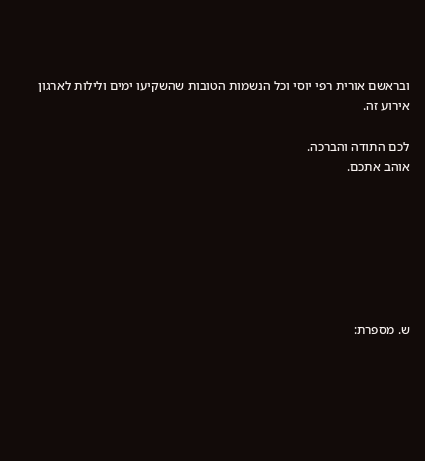ובראשם אורית רפי יוסי וכל הנשמות הטובות שהשקיעו ימים ולילות לארגון אירוע זה.

לכם התודה והברכה.
אוהב אתכם.







ש. מספרת: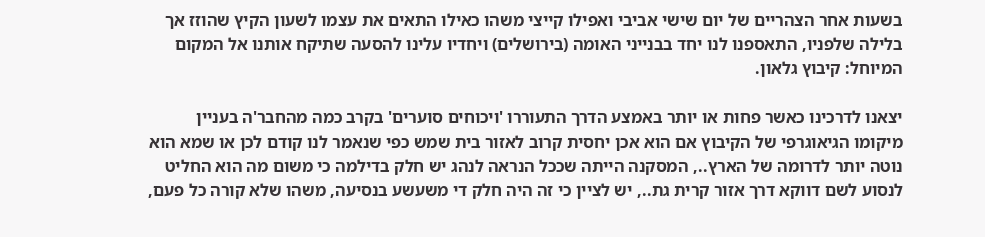בשעות אחר הצהריים של יום שישי אביבי ואפילו קייצי משהו כאילו התאים את עצמו לשעון הקיץ שהוזז אך בלילה שלפניו, התאספנו לנו יחד בבנייני האומה (בירושלים) ויחדיו עלינו להסעה שתיקח אותנו אל המקום המיוחל: קיבוץ גלאון.

יצאנו לדרכינו כאשר פחות או יותר באמצע הדרך התעוררו 'ויכוחים סוערים' בקרב כמה מהחבר'ה בעניין מיקומו הגיאוגרפי של הקיבוץ אם הוא אכן יחסית קרוב לאזור בית שמש כפי שנאמר לנו קודם לכן או שמא הוא נוטה יותר לדרומה של הארץ.., המסקנה הייתה שככל הנראה לנהג יש חלק בדילמה כי משום מה הוא החליט לנסוע לשם דווקא דרך אזור קרית גת.., יש לציין כי זה היה חלק די משעשע בנסיעה, משהו שלא קורה כל פעם,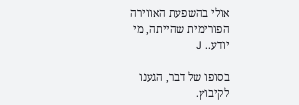אולי בהשפעת האווירה הפורימית שהייתה, מי יודע.. J

בסופו של דבר, הגענו לקיבוץ.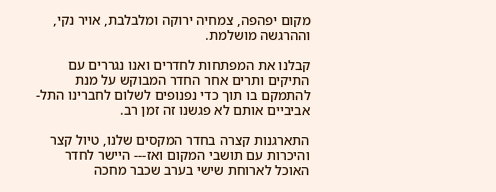מקום יפהפה, צמחיה ירוקה ומלבלבת, אויר נקי, וההרגשה מושלמת.

קבלנו את המפתחות לחדרים ואנו נגררים עם התיקים ותרים אחר החדר המבוקש על מנת להתמקם בו תוך כדי נפנופים לשלום לחברינו התל-אביביים אותם לא פגשנו זה זמן רב.

התארגנות קצרה בחדר המקסים שלנו, טיול קצר והיכרות עם תושבי המקום ואז--- היישר לחדר האוכל לארוחת שישי בערב שכבר מחכה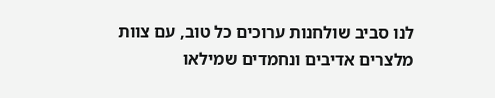לנו סביב שולחנות ערוכים כל טוב, עם צוות מלצרים אדיבים ונחמדים שמילאו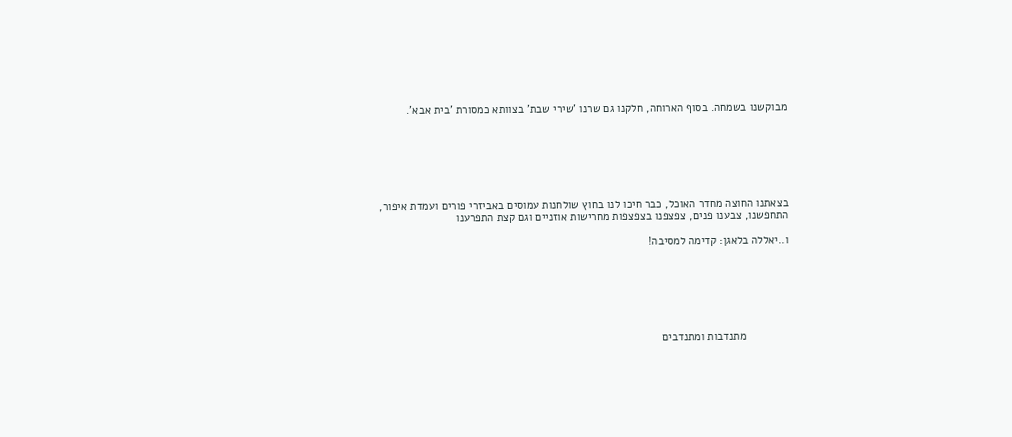מבוקשנו בשמחה. בסוף הארוחה, חלקנו גם שרנו 'שירי שבת' בצוותא כמסורת 'בית אבא'.







בצאתנו החוצה מחדר האוכל, כבר חיכו לנו בחוץ שולחנות עמוסים באביזרי פורים ועמדת איפור, התחפשנו, צבענו פנים, צפצפנו בצפצפות מחרישות אוזניים וגם קצת התפרענו

ו..יאללה בלאגן: קדימה למסיבה!







              מתנדבות ומתנדבים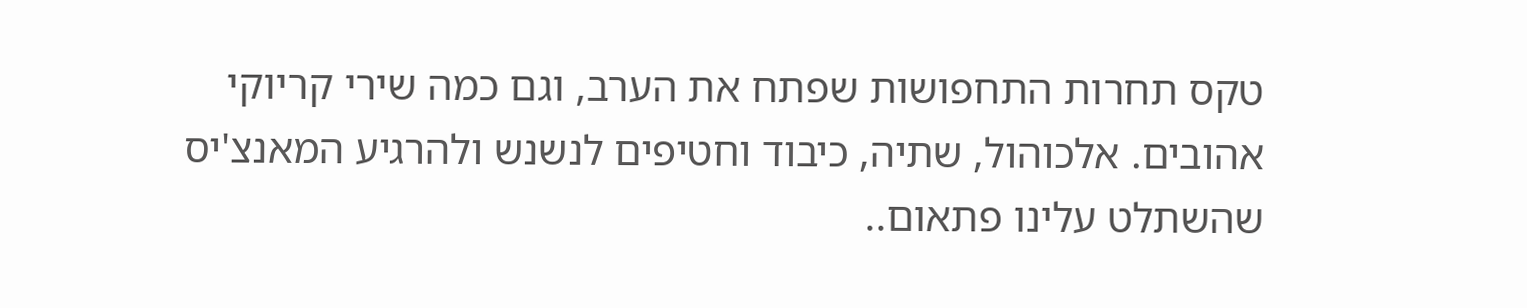טקס תחרות התחפושות שפתח את הערב, וגם כמה שירי קריוקי אהובים. אלכוהול, שתיה, כיבוד וחטיפים לנשנש ולהרגיע המאנצ'יס שהשתלט עלינו פתאום..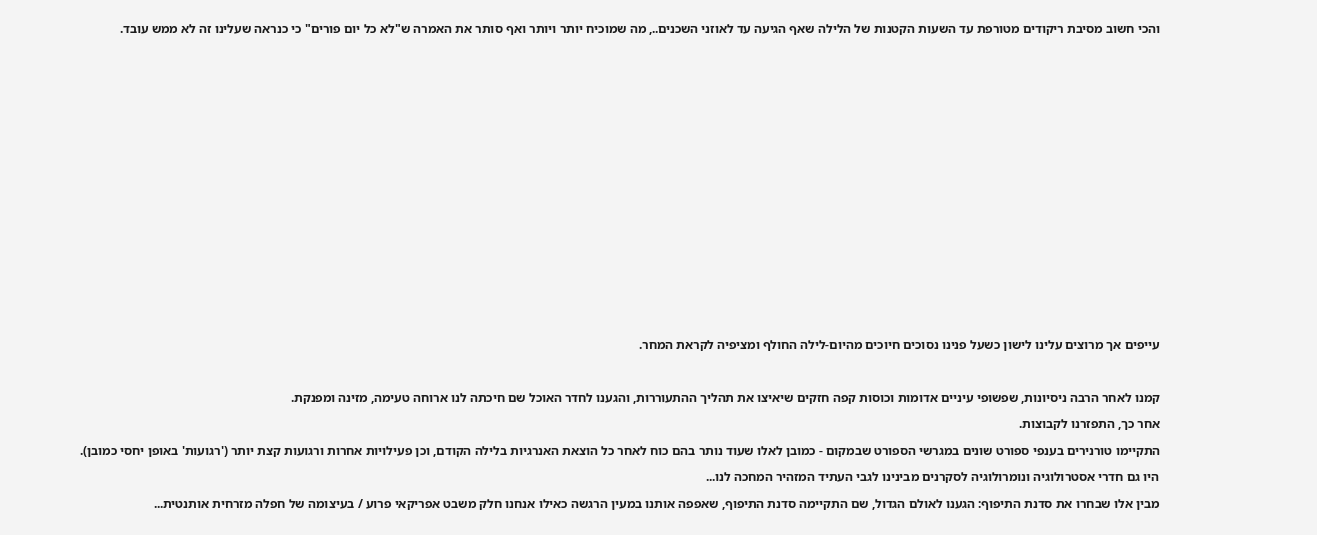והכי חשוב מסיבת ריקודים מטורפת עד השעות הקטנות של הלילה שאף הגיעה עד לאוזני השכנים.., מה שמוכיח יותר ויותר ואף סותר את האמרה ש"לא כל יום פורים" כי כנראה שעלינו זה לא ממש עובד.























עייפים אך מרוצים עלינו לישון כשעל פנינו נסוכים חיוכים מהיום-לילה החולף ומציפיה לקראת המחר.



קמנו לאחר הרבה ניסיונות, שפשופי עיניים אדומות וכוסות קפה חזקים שיאיצו את תהליך ההתעוררות, והגענו לחדר האוכל שם חיכתה לנו ארוחה טעימה, מזינה ומפנקת.

אחר כך, התפזרנו לקבוצות.

התקיימו טורנירים בענפי ספורט שונים במגרשי הספורט שבמקום - כמובן לאלו שעוד נותר בהם כוח לאחר כל הוצאת האנרגיות בלילה הקודם, וכן פעילויות אחרות ורגועות קצת יותר ('רגועות' באופן יחסי כמובן).

היו גם חדרי אסטרולוגיה ונומרולוגיה לסקרנים מבינינו לגבי העתיד המזהיר המחכה לנו...

מבין אלו שבחרו את סדנת התיפוף: הגענו לאולם הגדול, שם התקיימה סדנת התיפוף, שאפפה אותנו במעין הרגשה כאילו אנחנו חלק משבט אפריקאי פרוע / בעיצומה של חפלה מזרחית אותנטית...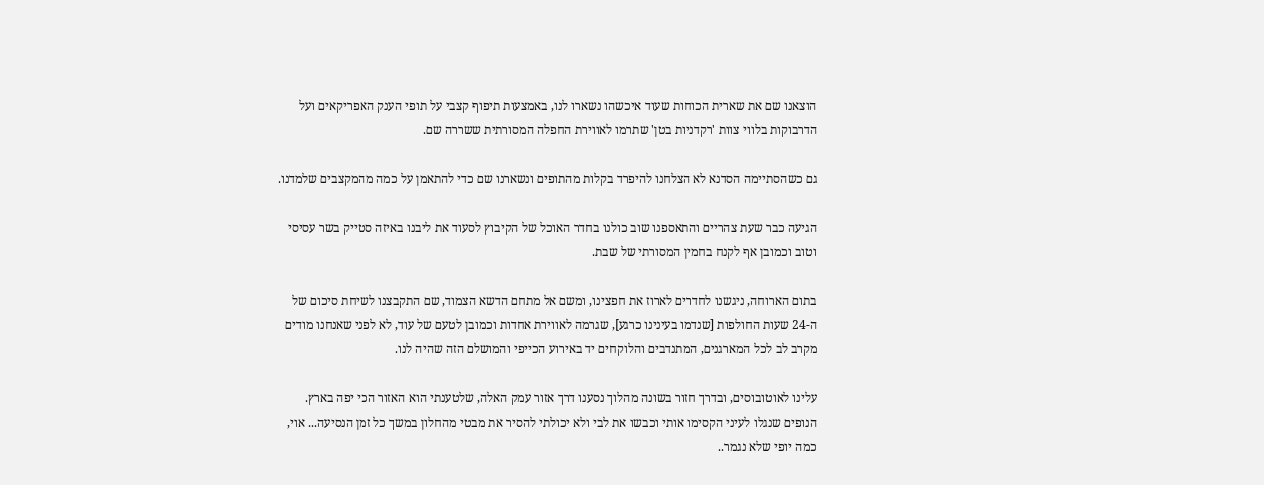הוצאנו שם את שארית הכוחות שעוד איכשהו נשארו לנו, באמצעות תיפוף קצבי על תופי הענק האפריקאים ועל הדרבוקות בלווי צוות 'רקדניות בטן' שתרמו לאווירת החפלה המסורתית ששררה שם.

גם כשהסתיימה הסדנא לא הצלחנו להיפרד בקלות מהתופים ונשארנו שם כדי להתאמן על כמה מהמקצבים שלמדנו.

הגיעה כבר שעת צהריים והתאספנו שוב כולנו בחדר האוכל של הקיבוץ לסעוד את ליבנו באיזה סטייק בשר עסיסי וטוב וכמובן אף לקנח בחמין המסורתי של שבת.

בתום הארוחה, ניגשנו לחדרים לארוז את חפצינו, ומשם אל מתחם הדשא הצמוד, שם התקבצנו לשיחת סיכום של ה-24 שעות החולפות [שנדמו בעינינו כרגע], שגרמה לאווירת אחדות וכמובן לטעם של עוד, לא לפני שאנחנו מודים מקרב לב לכל המארגנים, המתנדבים והלוקחים יד באירוע הכייפי והמושלם הזה שהיה לנו.

עלינו לאוטובוסים, ובדרך חזור בשונה מהלוך נסענו דרך אזור עמק האלה, שלטענתי הוא האזור הכי יפה בארץ. הנופים שנגלו לעיני הקסימו אותי וכבשו את לבי ולא יכולתי להסיר את מבטי מהחלון במשך כל זמן הנסיעה... אוי, כמה יופי שלא נגמר..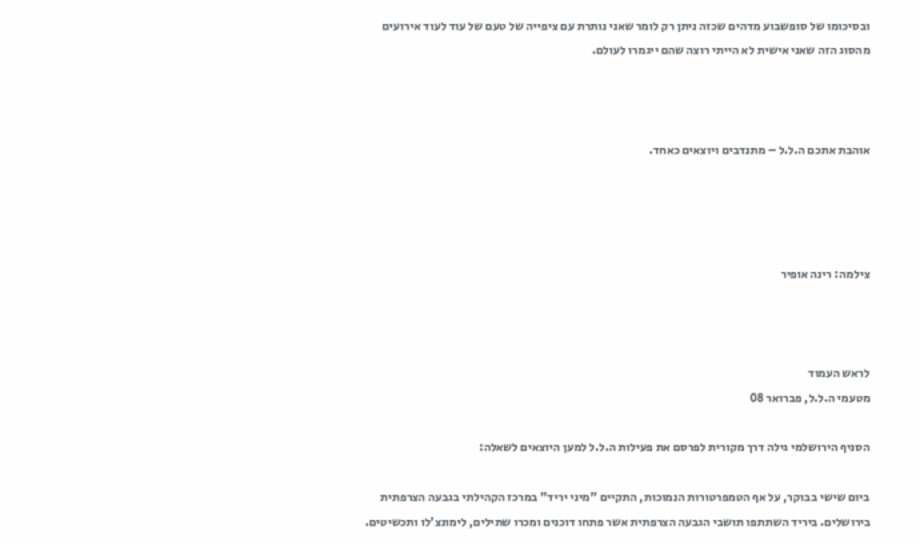ובסיכומו של סופשבוע מדהים שכזה ניתן רק לומר שאני נותרת עם ציפייה של טעם של עוד לעוד אירועים מהסוג הזה שאני אישית לא הייתי רוצה שהם ייגמרו לעולם.



אוהבת אתכם ה.ל.ל – מתנדבים ויוצאים כאחד.




צילמה: רינה אופיר



לראש העמוד
מטעמי ה.ל.ל, פברואר 08

הסניף הירושלמי גילה דרך מקורית לפרסם את פעילות ה.ל.ל למען היוצאים לשאלה:

ביום שישי בבוקר, על אף הטמפרטורות הנמוכות, התקיים "מיני יריד" במרכז הקהילתי בגבעה הצרפתית בירושלים. ביריד השתתפו תושבי הגבעה הצרפתית אשר פתחו דוכנים ומכרו שתילים, לימונצ'לו ותכשיטים.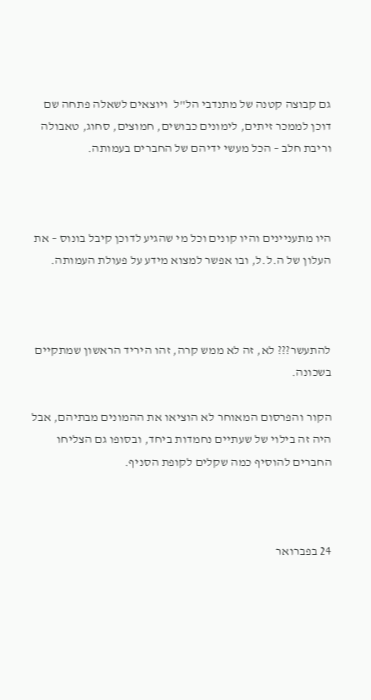גם קבוצה קטנה של מתנדבי הל"ל  ויוצאים לשאלה פתחה שם דוכן לממכר זיתים, לימונים כבושים, חמוצים, סחוג, טאבולה וריבת חלב – הכל מעשי ידיהם של החברים בעמותה.



היו מתעניינים והיו קונים וכל מי שהגיע לדוכן קיבל בונוס – את העלון של ה.ל.ל, ובו אפשר למצוא מידע על פעולת העמותה.



להתעשר??? לא, זה לא ממש קרה, זהו היריד הראשון שמתקיים בשכונה.

הקור והפרסום המאוחר לא הוציאו את ההמונים מבתיהם, אבל היה זה בילוי של שעתיים נחמדות ביחד, ובסופו גם הצליחו החברים להוסיף כמה שקלים לקופת הסניף.



24 בפברואר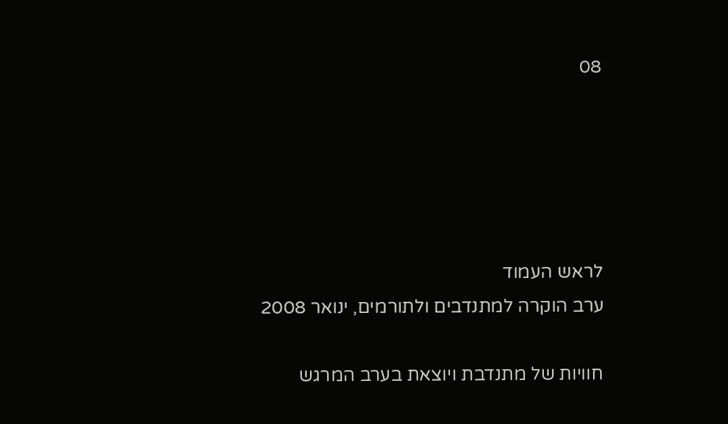08





לראש העמוד
ערב הוקרה למתנדבים ולתורמים, ינואר 2008

חוויות של מתנדבת ויוצאת בערב המרגש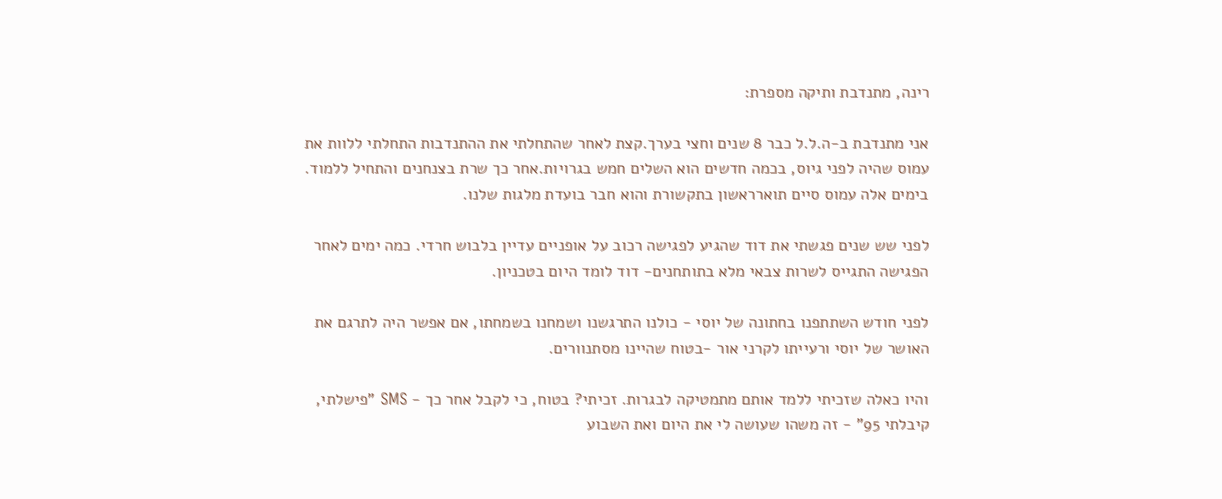רינה, מתנדבת ותיקה מספרת:

אני מתנדבת ב-ה.ל.ל כבר 8 שנים וחצי בערך.קצת לאחר שהתחלתי את ההתנדבות התחלתי ללוות את עמוס שהיה לפני גיוס, בכמה חדשים הוא השלים חמש בגרויות.אחר כך שרת בצנחנים והתחיל ללמוד. בימים אלה עמוס סיים תוארראשון בתקשורת והוא חבר בועדת מלגות שלנו.

לפני שש שנים פגשתי את דוד שהגיע לפגישה רכוב על אופניים עדיין בלבוש חרדי. כמה ימים לאחר הפגישה התגייס לשרות צבאי מלא בתותחנים- דוד לומד היום בטכניון.

לפני חודש השתתפנו בחתונה של יוסי - כולנו התרגשנו ושמחנו בשמחתו, אם אפשר היה לתרגם את האושר של יוסי ורעייתו לקרני אור -בטוח שהיינו מסתנוורים.

והיו כאלה שזכיתי ללמד אותם מתמטיקה לבגרות. זכיתי? בטוח, כי לקבל אחר כך - SMS "פישלתי, קיבלתי 95" - זה משהו שעושה לי את היום ואת השבוע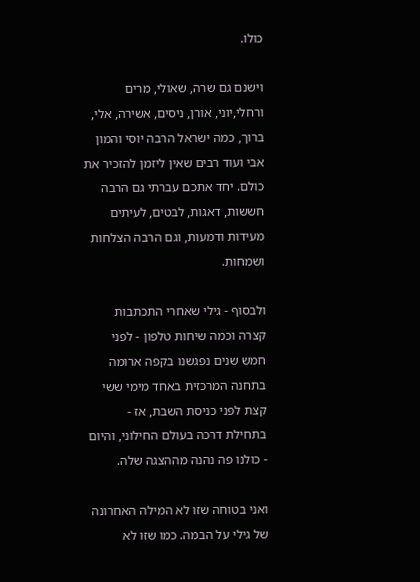כולו.

וישנם גם שרה, שאולי, מרים ורחלי,יוני, אורן, ניסים, אשירה, אלי, ברוך, כמה ישראל הרבה יוסי והמון אבי ועוד רבים שאין ליזמן להזכיר את כולם. יחד אתכם עברתי גם הרבה חששות, דאגות, לבטים, לעיתים מעידות ודמעות, וגם הרבה הצלחות ושמחות.

ולבסוף - גילי שאחרי התכתבות קצרה וכמה שיחות טלפון - לפני חמש שנים נפגשנו בקפה ארומה בתחנה המרכזית באחד מימי ששי קצת לפני כניסת השבת, אז - בתחילת דרכה בעולם החילוני, והיום - כולנו פה נהנה מההצגה שלה.

ואני בטוחה שזו לא המילה האחרונה של גילי על הבמה. כמו שזו לא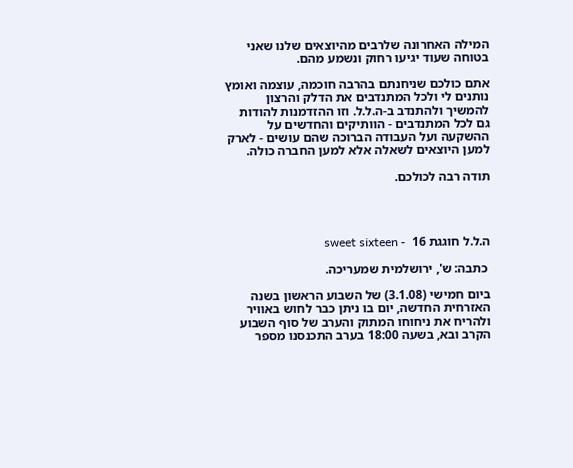המילה האחרונה שלרבים מהיוצאים שלנו שאני בטוחה שעוד יגיעו רחוק ונשמע מהם.

אתם כולכם שניחנתם בהרבה חוכמה, עוצמה ואומץ נותנים לי ולכל המתנדבים את הדלק והרצון להמשיך ולהתנדב ב-ה.ל.ל. וזו ההזדמנות להודות גם לכל המתנדבים - הוותיקים והחדשים על ההשקעה ועל העבודה הברוכה שהם עושים - לארק למען היוצאים לשאלה אלא למען החברה כולה.

תודה רבה לכולכם.




ה.ל.ל חוגגת 16  - sweet sixteen

 כתבה: ש', ירושלמית שמעריכה.

ביום חמישי (3.1.08) של השבוע הראשון בשנה האזרחית החדשה, יום בו ניתן כבר לחוש באוויר ולהריח את ניחוחו המתוק והערב של סוף השבוע הקרב ובא, בשעה 18:00 בערב התכנסנו מספר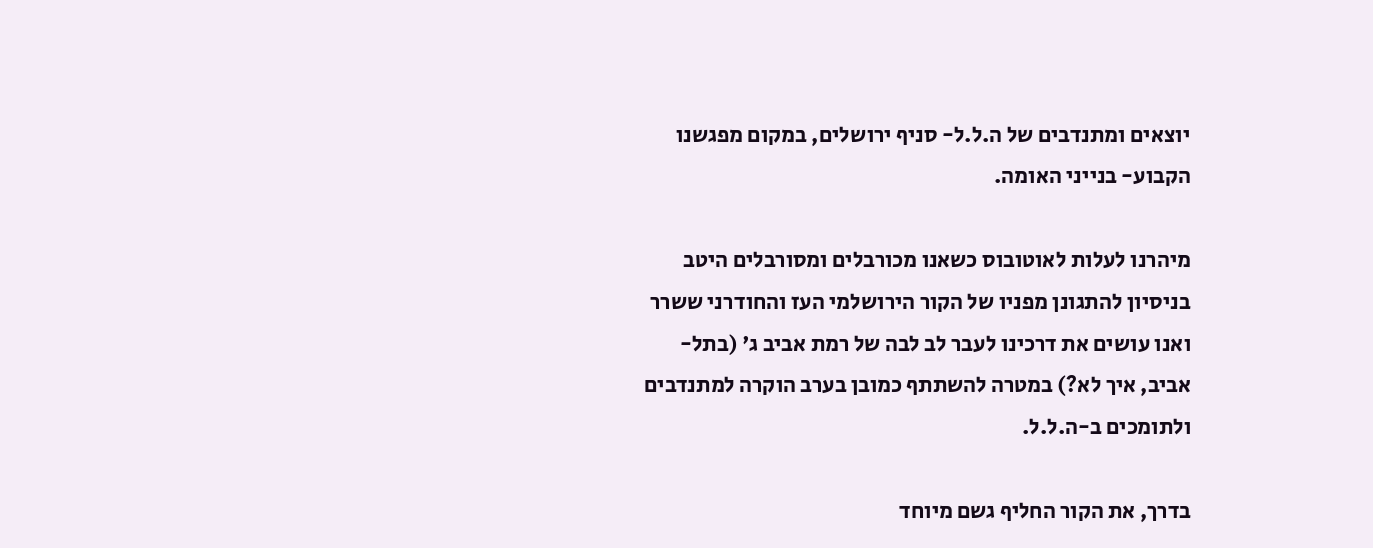יוצאים ומתנדבים של ה.ל.ל- סניף ירושלים, במקום מפגשנו הקבוע- בנייני האומה.

מיהרנו לעלות לאוטובוס כשאנו מכורבלים ומסורבלים היטב בניסיון להתגונן מפניו של הקור הירושלמי העז והחודרני ששרר ואנו עושים את דרכינו לעבר לב לבה של רמת אביב ג' (בתל-אביב, איך לא?) במטרה להשתתף כמובן בערב הוקרה למתנדבים ולתומכים ב-ה.ל.ל.

בדרך, את הקור החליף גשם מיוחד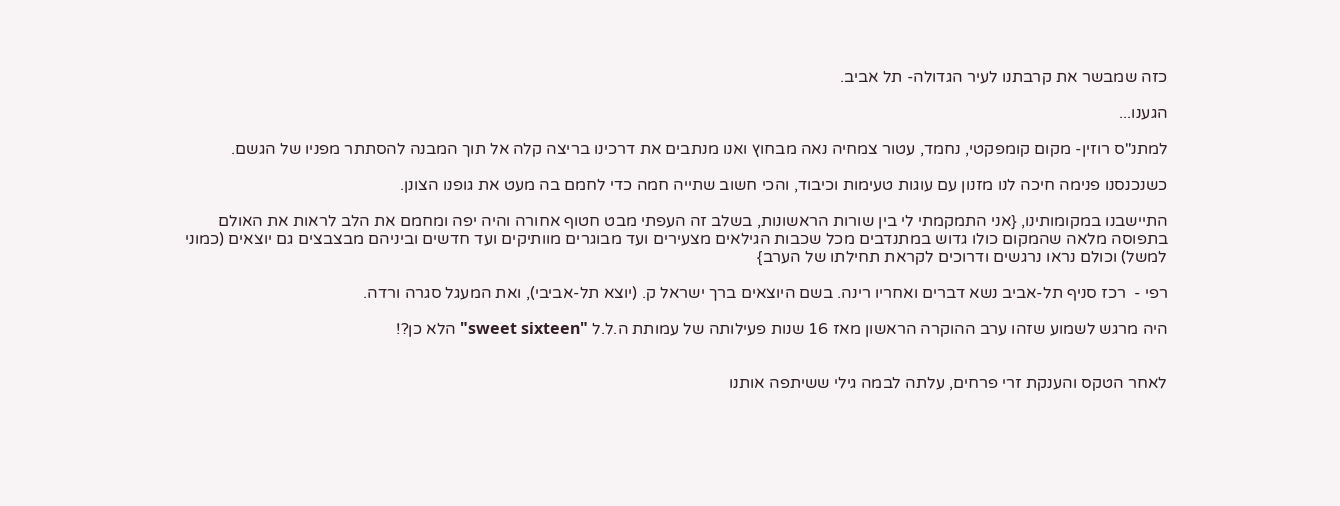כזה שמבשר את קרבתנו לעיר הגדולה- תל אביב.

הגענו...

למתנ"ס רוזין- מקום קומפקטי, נחמד, עטור צמחיה נאה מבחוץ ואנו מנתבים את דרכינו בריצה קלה אל תוך המבנה להסתתר מפניו של הגשם.

כשנכנסנו פנימה חיכה לנו מזנון עם עוגות טעימות וכיבוד, והכי חשוב שתייה חמה כדי לחמם בה מעט את גופנו הצונן.

התיישבנו במקומותינו, {אני התמקמתי לי בין שורות הראשונות, בשלב זה העפתי מבט חטוף אחורה והיה יפה ומחמם את הלב לראות את האולם בתפוסה מלאה שהמקום כולו גדוש במתנדבים מכל שכבות הגילאים מצעירים ועד מבוגרים מוותיקים ועד חדשים וביניהם מבצבצים גם יוצאים (כמוני למשל) וכולם נראו נרגשים ודרוכים לקראת תחילתו של הערב}

רפי -  רכז סניף תל-אביב נשא דברים ואחריו רינה. בשם היוצאים ברך ישראל ק. (יוצא תל-אביבי), ואת המעגל סגרה ורדה.

היה מרגש לשמוע שזהו ערב ההוקרה הראשון מאז 16 שנות פעילותה של עמותת ה.ל.ל "sweet sixteen" הלא כן?!


לאחר הטקס והענקת זרי פרחים, עלתה לבמה גילי ששיתפה אותנו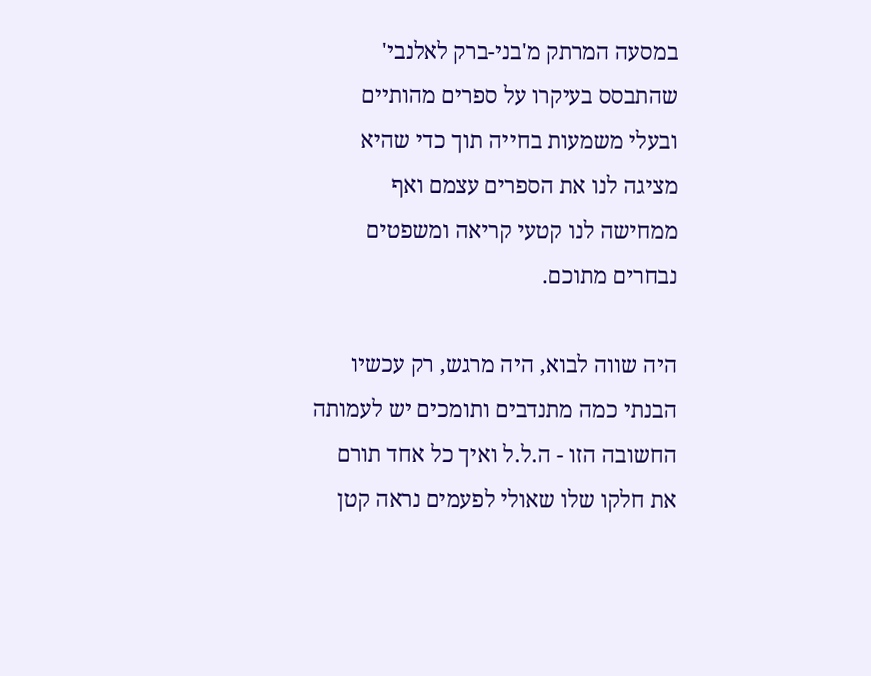במסעה המרתק מ'בני-ברק לאלנבי' שהתבסס בעיקרו על ספרים מהותיים ובעלי משמעות בחייה תוך כדי שהיא מציגה לנו את הספרים עצמם ואף ממחישה לנו קטעי קריאה ומשפטים נבחרים מתוכם.

היה שווה לבוא, היה מרגש, רק עכשיו הבנתי כמה מתנדבים ותומכים יש לעמותה החשובה הזו - ה.ל.ל ואיך כל אחד תורם את חלקו שלו שאולי לפעמים נראה קטן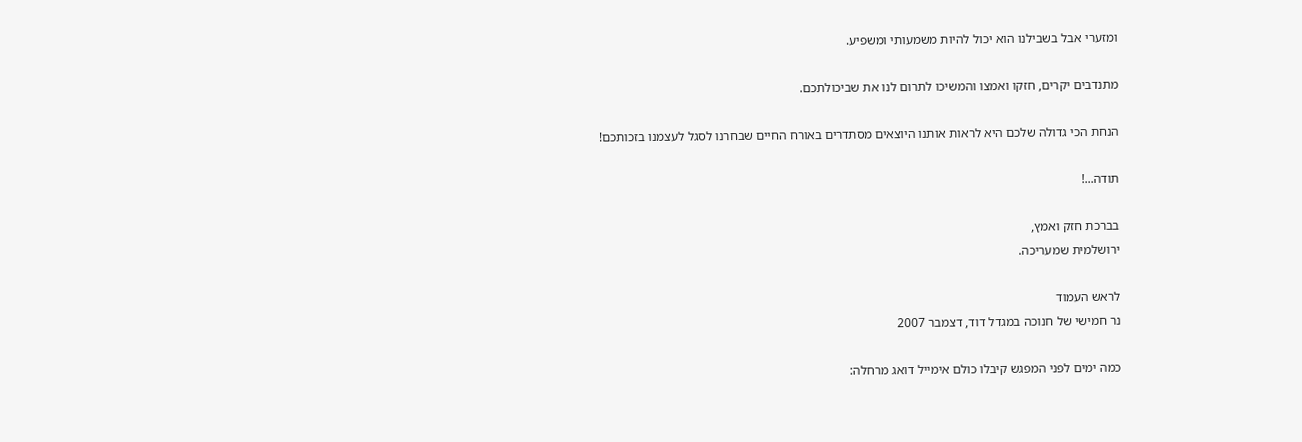ומזערי אבל בשבילנו הוא יכול להיות משמעותי ומשפיע.

מתנדבים יקרים, חזקו ואמצו והמשיכו לתרום לנו את שביכולתכם.

הנחת הכי גדולה שלכם היא לראות אותנו היוצאים מסתדרים באורח החיים שבחרנו לסגל לעצמנו בזכותכם!

תודה...!

בברכת חזק ואמץ,
ירושלמית שמעריכה.

לראש העמוד
נר חמישי של חנוכה במגדל דוד, דצמבר 2007

כמה ימים לפני המפגש קיבלו כולם אימייל דואג מרחלה: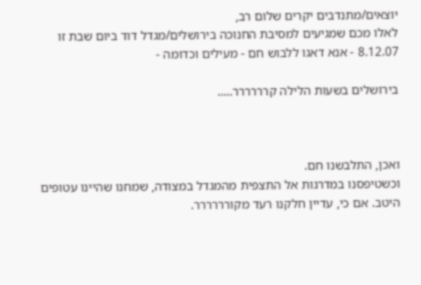יוצאים/מתנדבים יקרים שלום רב,
לאלו מכם שמגיעים למסיבת החנוכה בירושלים/מגדל דוד ביום שבת זו 8.12.07 - אנא דאגו ללבוש חם - מעילים וכדומה -

בירושלים בשעות הלילה קרררררר.....



ואכן, התלבשנו חם.
וכשטיפסנו במדרגות אל התצפית מהמגדל במצודה, שמחנו שהיינו עטופים היטב. אם כי, עדיין חלקנו רעד מקורררררר.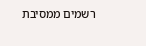רשמים ממסיבת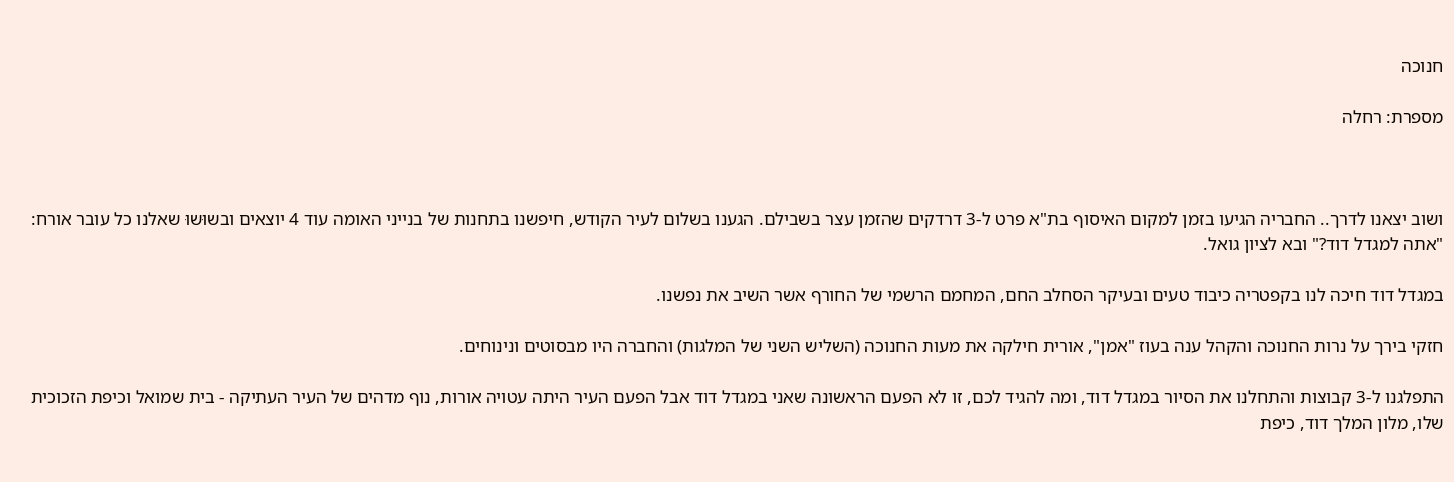חנוכה

מספרת: רחלה



ושוב יצאנו לדרך.. החבריה הגיעו בזמן למקום האיסוף בת"א פרט ל-3 דרדקים שהזמן עצר בשבילם. הגענו בשלום לעיר הקודש, חיפשנו בתחנות של בנייני האומה עוד 4 יוצאים ובשוּשוּ שאלנו כל עובר אורח: "אתה למגדל דוד?" ובא לציון גואל.

במגדל דוד חיכה לנו בקפטריה כיבוד טעים ובעיקר הסחלב החם, המחמם הרשמי של החורף אשר השיב את נפשנו.

חזקי בירך על נרות החנוכה והקהל ענה בעוז "אמן", אורית חילקה את מעות החנוכה (השליש השני של המלגות) והחברה היו מבסוטים ונינוחים.

התפלגנו ל-3 קבוצות והתחלנו את הסיור במגדל דוד, ומה להגיד לכם, זו לא הפעם הראשונה שאני במגדל דוד אבל הפעם העיר היתה עטויה אורות, נוף מדהים של העיר העתיקה - בית שמואל וכיפת הזכוכית שלו, מלון המלך דוד, כיפת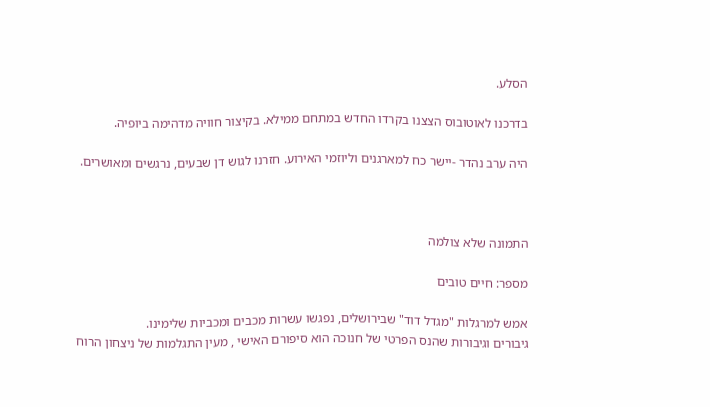הסלע.

בדרכנו לאוטובוס הצצנו בקרדו החדש במתחם ממילא. בקיצור חוויה מדהימה ביופיה.

היה ערב נהדר -יישר כח למארגנים וליוזמי האירוע. חזרנו לגוש דן שבעים, נרגשים ומאושרים.



התמונה שלא צולמה

מספר: חיים טובים

אמש למרגלות "מגדל דוד" שבירושלים, נפגשו עשרות מכבים ומכביות שלימינו.
גיבורים וגיבורות שהנס הפרטי של חנוכה הוא סיפורם האישי , מעין התגלמות של ניצחון הרוח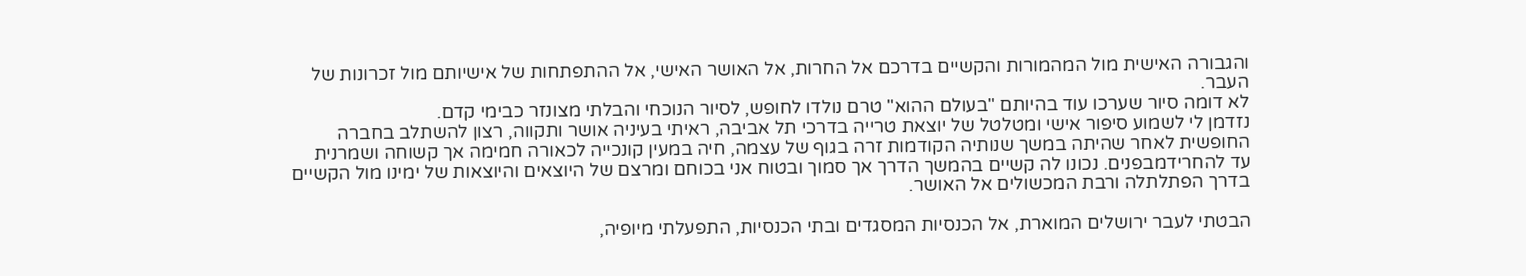והגבורה האישית מול המהמורות והקשיים בדרכם אל החרות, אל האושר האישי, אל ההתפתחות של אישיותם מול זכרונות של העבר.
לא דומה סיור שערכו עוד בהיותם "בעולם ההוא" טרם נולדו לחופש, לסיור הנוכחי והבלתי מצונזר כבימי קדם.
נזדמן לי לשמוע סיפור אישי ומטלטל של יוצאת טרייה בדרכי תל אביבה, ראיתי בעיניה אושר ותקווה, רצון להשתלב בחברה החופשית לאחר שהיתה במשך שנותיה הקודמות זרה בגוף של עצמה, חיה במעין קונכייה לכאורה חמימה אך קשוחה ושמרנית עד להחרידמבפנים. נכונו לה קשיים בהמשך הדרך אך סמוך ובטוח אני בכוחם ומרצם של היוצאים והיוצאות של ימינו מול הקשיים בדרך הפתלתלה ורבת המכשולים אל האושר.

הבטתי לעבר ירושלים המוארת, אל הכנסיות המסגדים ובתי הכנסיות, התפעלתי מיופיה,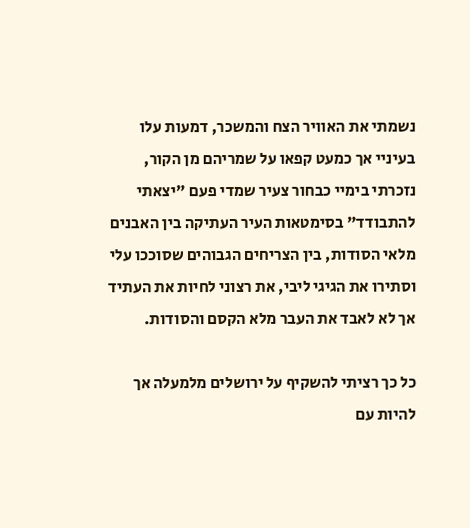נשמתי את האוויר הצח והמשכר, דמעות עלו בעיניי אך כמעט קפאו על שמריהם מן הקור, נזכרתי בימיי כבחור צעיר שמדי פעם "יצאתי להתבודד" בסימטאות העיר העתיקה בין האבנים מלאי הסודות, בין הצריחים הגבוהים שסוככו עלי וסתירו את הגיגי ליבי, את רצוני לחיות את העתיד אך לא לאבד את העבר מלא הקסם והסודות.

כל כך רציתי להשקיף על ירושלים מלמעלה אך להיות עם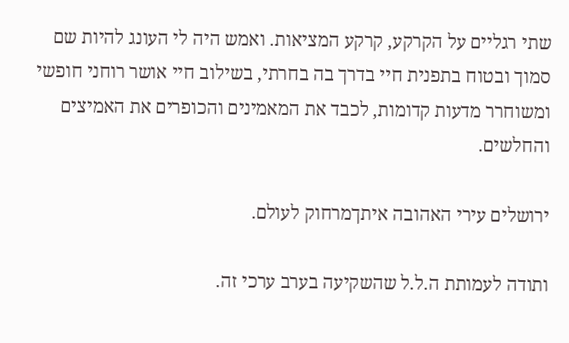שתי רגליים על הקרקע, קרקע המציאות. ואמש היה לי העונג להיות שם סמוך ובטוח בתפנית חיי בדרך בה בחרתי, בשילוב חיי אושר רוחני חופשי ומשוחרר מדעות קדומות, לכבד את המאמינים והכופרים את האמיצים והחלשים.

ירושלים עירי האהובה איתךמרחוק לעולם.

ותודה לעמותת ה.ל.ל שהשקיעה בערב ערכי זה.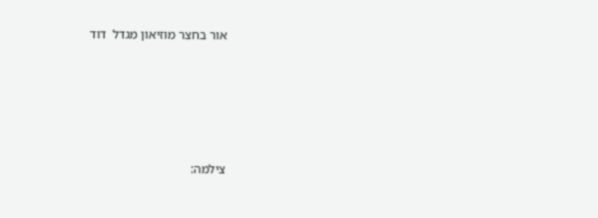אור בחצר מוזיאון מגדל  דוד





צילמה: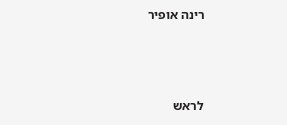רינה אופיר



לראש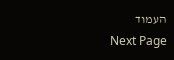העמוד
Next Page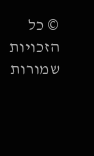© כל הזכויות שמורות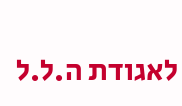לאגודת ה.ל.ל